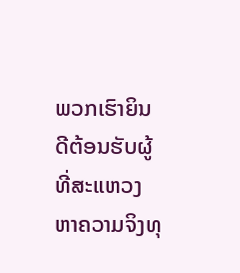ພວກເຮົາຍິນດີຕ້ອນຮັບຜູ້ທີ່ສະແຫວງຫາຄວາມຈິງທຸ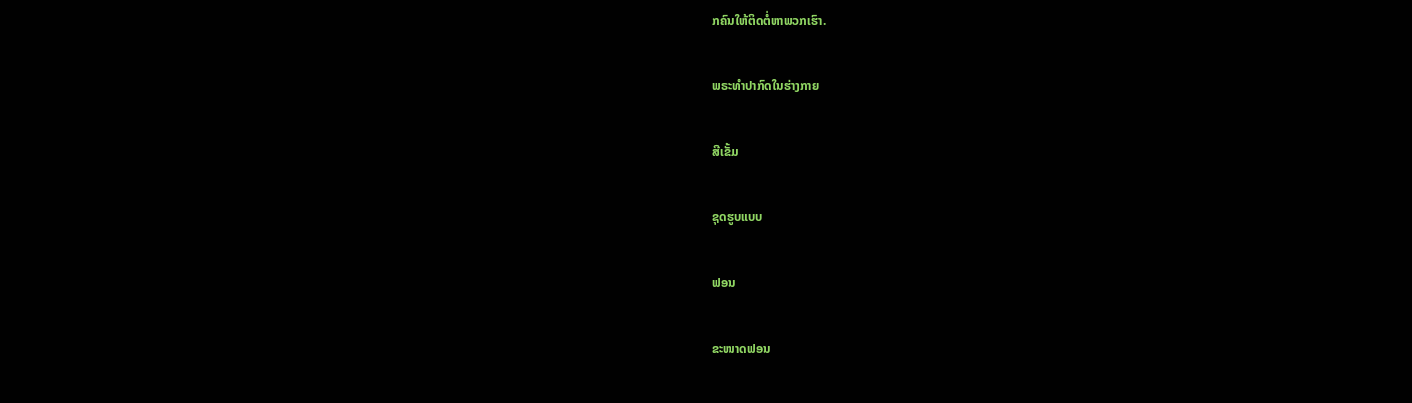ກຄົນໃຫ້ຕິດຕໍ່ຫາພວກເຮົາ.

ພຣະທໍາປາກົດໃນຮ່າງກາຍ

ສີເຂັ້ມ

ຊຸດຮູບແບບ

ຟອນ

ຂະໜາດຟອນ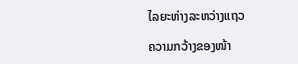ໄລຍະຫ່າງລະຫວ່າງແຖວ

ຄວາມກວ້າງຂອງໜ້າ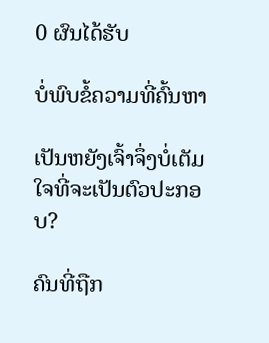0 ຜົນໄດ້ຮັບ

ບໍ່ພົບຂໍ້ຄວາມທີ່ຄົ້ນຫາ

ເປັນຫຍັງເຈົ້າຈຶ່ງບໍ່ເຕັມໃຈທີ່ຈະເປັນຕົວປະກອບ?

ຄົນທີ່ຖືກ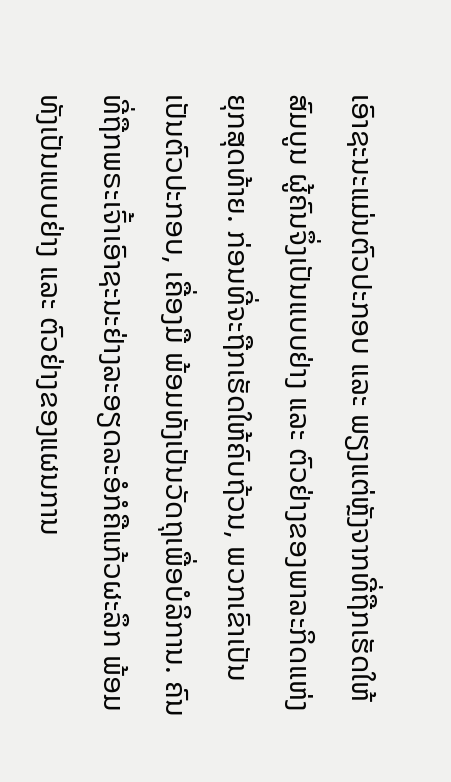ເອົາຊະນະແມ່ນຕົວປະກອບ ແລະ ພຽງແຕ່ຫຼັງຈາກທີ່ຖືກເຮັດໃຫ້ສົມບູນ ຜູ້ຄົນຈຶ່ງເປັນແບບຢ່າງ ແລະ ຕົວຢ່າງຂອງພາລະກິດແຫ່ງຍຸກສຸດທ້າຍ. ກ່ອນທີ່ຈະຖືກເຮັດໃຫ້ຄົບຖ້ວນ, ພວກເຂົາເປັນເປັນຕົວປະກອບ, ເຄື່ອງມື ພ້ອມທັງເປັນວັດຖຸເພື່ອບໍລິການ. ຄົນທີ່ຖືກພຣະເຈົ້າເອົາຊະນະຢ່າງລະອຽດລະອໍກໍຄືແກ້ວຜະລຶກ ພ້ອມທັງເປັນແບບຢ່າງ ແລະ ຕົວຢ່າງຂອງແຜນການ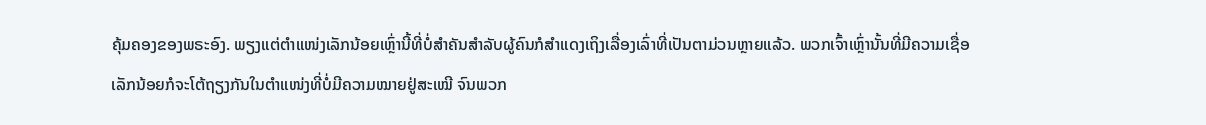ຄຸ້ມຄອງຂອງພຣະອົງ. ພຽງແຕ່ຕໍາແໜ່ງເລັກນ້ອຍເຫຼົ່ານີ້ທີ່ບໍ່ສຳຄັນສຳລັບຜູ້ຄົນກໍສຳແດງເຖິງເລື່ອງເລົ່າທີ່ເປັນຕາມ່ວນຫຼາຍແລ້ວ. ພວກເຈົ້າເຫຼົ່ານັ້ນທີ່ມີຄວາມເຊື່ອເລັກນ້ອຍກໍຈະໂຕ້ຖຽງກັນໃນຕໍາແໜ່ງທີ່ບໍ່ມີຄວາມໝາຍຢູ່ສະເໝີ ຈົນພວກ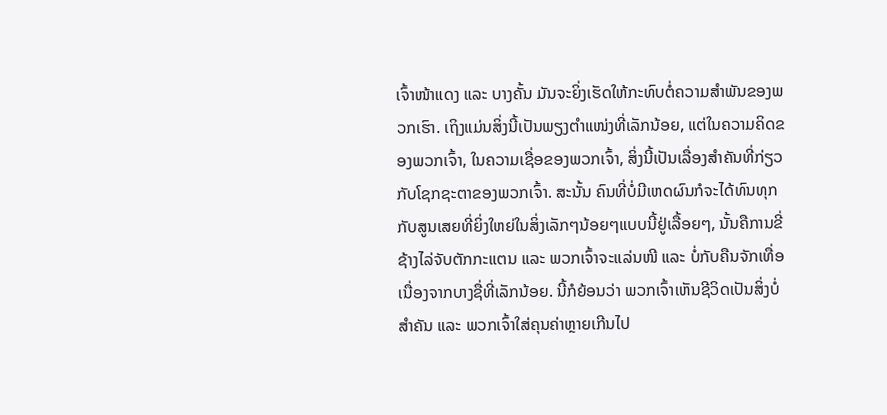ເຈົ້າໜ້າແດງ ແລະ ບາງຄັ້ນ ມັນຈະຍິ່ງເຮັດໃຫ້ກະທົບຕໍ່ຄວາມສຳພັນຂອງພວກເຮົາ. ເຖິງແມ່ນສິ່ງນີ້ເປັນພຽງຕໍາແໜ່ງທີ່ເລັກນ້ອຍ, ແຕ່ໃນຄວາມຄິດຂອງພວກເຈົ້າ, ໃນຄວາມເຊື່ອຂອງພວກເຈົ້າ, ສິ່ງນີ້ເປັນເລື່ອງສຳຄັນທີ່ກ່ຽວກັບໂຊກຊະຕາຂອງພວກເຈົ້າ. ສະນັ້ນ ຄົນທີ່ບໍ່ມີເຫດຜົນກໍຈະໄດ້ທົນທຸກກັບສູນເສຍທີ່ຍິ່ງໃຫຍ່ໃນສິ່ງເລັກໆນ້ອຍໆແບບນີ້ຢູ່ເລື້ອຍໆ, ນັ້ນຄືການຂີ່ຊ້າງໄລ່ຈັບຕັກກະແຕນ ແລະ ພວກເຈົ້າຈະແລ່ນໜີ ແລະ ບໍ່ກັບຄືນຈັກເທື່ອ ເນື່ອງຈາກບາງຊື່ທີ່ເລັກນ້ອຍ. ນີ້ກໍຍ້ອນວ່າ ພວກເຈົ້າເຫັນຊີວິດເປັນສິ່ງບໍ່ສຳຄັນ ແລະ ພວກເຈົ້າໃສ່ຄຸນຄ່າຫຼາຍເກີນໄປ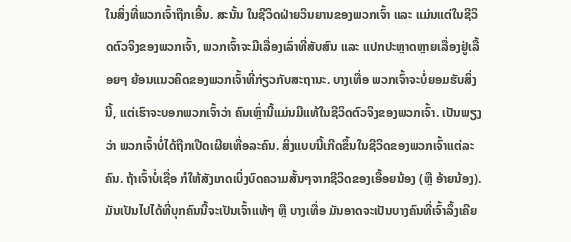ໃນສິ່ງທີ່ພວກເຈົ້າຖືກເອີ້ນ. ສະນັ້ນ ໃນຊີວິດຝ່າຍວິນຍານຂອງພວກເຈົ້າ ແລະ ແມ່ນແຕ່ໃນຊີວິດຕົວຈິງຂອງພວກເຈົ້າ, ພວກເຈົ້າຈະມີເລື່ອງເລົ່າທີ່ສັບສົນ ແລະ ແປກປະຫຼາດຫຼາຍເລື່ອງຢູ່ເລື້ອຍໆ ຍ້ອນແນວຄິດຂອງພວກເຈົ້າທີ່ກ່ຽວກັບສະຖານະ. ບາງເທື່ອ ພວກເຈົ້າຈະບໍ່ຍອມຮັບສິ່ງນີ້, ແຕ່ເຮົາຈະບອກພວກເຈົ້າວ່າ ຄົນເຫຼົ່ານີ້ແມ່ນມີແທ້ໃນຊີວິດຕົວຈິງຂອງພວກເຈົ້າ. ເປັນພຽງວ່າ ພວກເຈົ້າບໍ່ໄດ້ຖືກເປີດເຜີຍເທື່ອລະຄົນ. ສິ່ງແບບນີ້ເກີດຂຶ້ນໃນຊີວິດຂອງພວກເຈົ້າແຕ່ລະຄົນ. ຖ້າເຈົ້າບໍ່ເຊື່ອ ກໍໃຫ້ສັງເກດເບິ່ງບົດຄວາມສັ້ນໆຈາກຊີວິດຂອງເອື້ອຍນ້ອງ (ຫຼື ອ້າຍນ້ອງ). ມັນເປັນໄປໄດ້ທີ່ບຸກຄົນນີ້ຈະເປັນເຈົ້າແທ້ໆ ຫຼື ບາງເທື່ອ ມັນອາດຈະເປັນບາງຄົນທີ່ເຈົ້າລຶ້ງເຄີຍ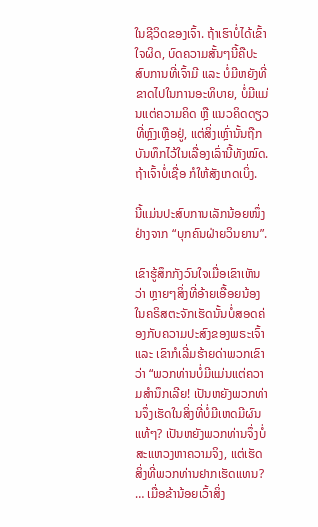ໃນຊີວິດຂອງເຈົ້າ. ຖ້າເຮົາບໍ່ໄດ້ເຂົ້າໃຈຜິດ, ບົດຄວາມສັ້ນໆນີ້ຄືປະສົບການທີ່ເຈົ້າມີ ແລະ ບໍ່ມີຫຍັງທີ່ຂາດໄປໃນການອະທິບາຍ, ບໍ່ມີແມ່ນແຕ່ຄວາມຄິດ ຫຼື ແນວຄິດດຽວທີ່ຫຼົງເຫຼືອຢູ່, ແຕ່ສິ່ງເຫຼົ່ານັ້ນຖືກບັນທຶກໄວ້ໃນເລື່ອງເລົ່ານີ້ທັງໝົດ. ຖ້າເຈົ້າບໍ່ເຊື່ອ ກໍໃຫ້ສັງເກດເບິ່ງ.

ນີ້ແມ່ນປະສົບການເລັກນ້ອຍໜຶ່ງຢ່າງຈາກ “ບຸກຄົນຝ່າຍວິນຍານ”.

ເຂົາຮູ້ສຶກກັງວົນໃຈເມື່ອເຂົາເຫັນວ່າ ຫຼາຍໆສິ່ງທີ່ອ້າຍເອື້ອຍນ້ອງໃນຄຣິສຕະຈັກເຮັດນັ້ນບໍ່ສອດຄ່ອງກັບຄວາມປະສົງຂອງພຣະເຈົ້າ ແລະ ເຂົາກໍເລີ່ມຮ້າຍດ່າພວກເຂົາວ່າ “ພວກທ່ານບໍ່ມີແມ່ນແຕ່ຄວາມສຳນຶກເລີຍ! ເປັນຫຍັງພວກທ່ານຈຶ່ງເຮັດໃນສິ່ງທີ່ບໍ່ມີເຫດມີຜົນແທ້ໆ? ເປັນຫຍັງພວກທ່ານຈຶ່ງບໍ່ສະແຫວງຫາຄວາມຈິງ, ແຕ່ເຮັດສິ່ງທີ່ພວກທ່ານຢາກເຮັດແທນ? … ເມື່ອຂ້ານ້ອຍເວົ້າສິ່ງ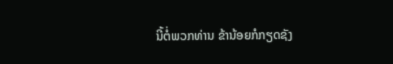ນີ້ຕໍ່ພວກທ່ານ ຂ້ານ້ອຍກໍກຽດຊັງ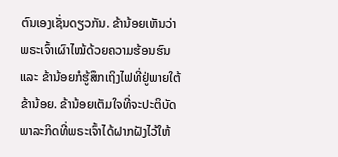ຕົນເອງເຊັ່ນດຽວກັນ. ຂ້ານ້ອຍເຫັນວ່າ ພຣະເຈົ້າເຜົາໄໝ້ດ້ວຍຄວາມຮ້ອນຮົນ ແລະ ຂ້ານ້ອຍກໍຮູ້ສຶກເຖິງໄຟທີ່ຢູ່ພາຍໃຕ້ຂ້ານ້ອຍ. ຂ້ານ້ອຍເຕັມໃຈທີ່ຈະປະຕິບັດພາລະກິດທີ່ພຣະເຈົ້າໄດ້ຝາກຝັງໄວ້ໃຫ້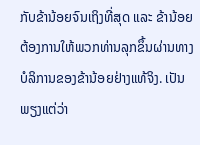ກັບຂ້ານ້ອຍຈົນເຖິງທີ່ສຸດ ແລະ ຂ້ານ້ອຍຕ້ອງການໃຫ້ພວກທ່ານລຸກຂຶ້ນຜ່ານທາງບໍລິການຂອງຂ້ານ້ອຍຢ່າງແທ້ຈິງ. ເປັນພຽງແຕ່ວ່າ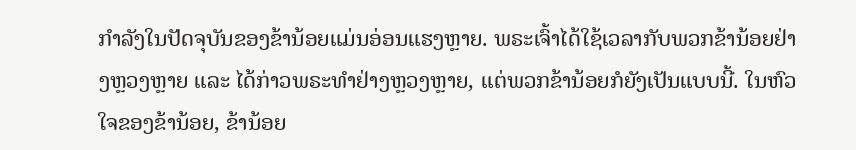ກຳລັງໃນປັດຈຸບັນຂອງຂ້ານ້ອຍແມ່ນອ່ອນແຮງຫຼາຍ. ພຣະເຈົ້າໄດ້ໃຊ້ເວລາກັບພວກຂ້ານ້ອຍຢ່າງຫຼວງຫຼາຍ ແລະ ໄດ້ກ່າວພຣະທຳຢ່າງຫຼວງຫຼາຍ, ແຕ່ພວກຂ້ານ້ອຍກໍຍັງເປັນແບບນີ້. ໃນຫົວໃຈຂອງຂ້ານ້ອຍ, ຂ້ານ້ອຍ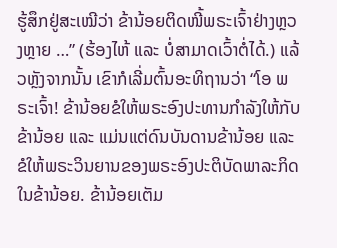ຮູ້ສຶກຢູ່ສະເໝີວ່າ ຂ້ານ້ອຍຕິດໜີ້ພຣະເຈົ້າຢ່າງຫຼວງຫຼາຍ …” (ຮ້ອງໄຫ້ ແລະ ບໍ່ສາມາດເວົ້າຕໍ່ໄດ້.) ແລ້ວຫຼັງຈາກນັ້ນ ເຂົາກໍເລີ່ມຕົ້ນອະທິຖານວ່າ “ໂອ ພຣະເຈົ້າ! ຂ້ານ້ອຍຂໍໃຫ້ພຣະອົງປະທານກຳລັງໃຫ້ກັບຂ້ານ້ອຍ ແລະ ແມ່ນແຕ່ດົນບັນດານຂ້ານ້ອຍ ແລະ ຂໍໃຫ້ພຣະວິນຍານຂອງພຣະອົງປະຕິບັດພາລະກິດໃນຂ້ານ້ອຍ. ຂ້ານ້ອຍເຕັມ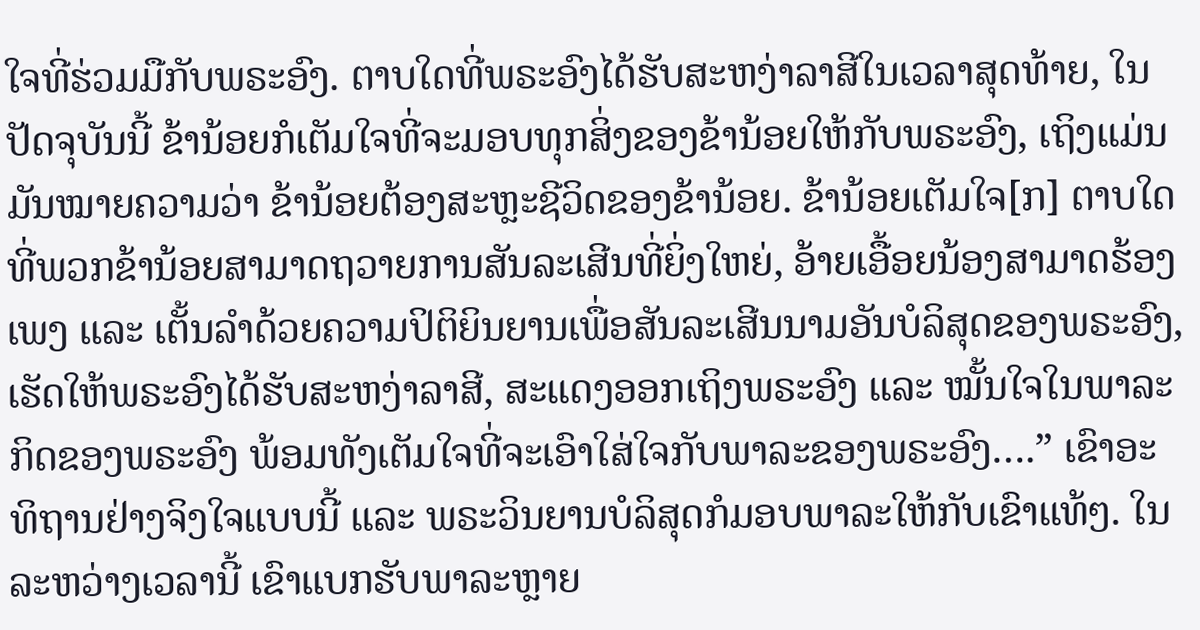ໃຈທີ່ຮ່ວມມືກັບພຣະອົງ. ຕາບໃດທີ່ພຣະອົງໄດ້ຮັບສະຫງ່າລາສີໃນເວລາສຸດທ້າຍ, ໃນປັດຈຸບັນນີ້ ຂ້ານ້ອຍກໍເຕັມໃຈທີ່ຈະມອບທຸກສິ່ງຂອງຂ້ານ້ອຍໃຫ້ກັບພຣະອົງ, ເຖິງແມ່ນມັນໝາຍຄວາມວ່າ ຂ້ານ້ອຍຕ້ອງສະຫຼະຊີວິດຂອງຂ້ານ້ອຍ. ຂ້ານ້ອຍເຕັມໃຈ[ກ] ຕາບໃດທີ່ພວກຂ້ານ້ອຍສາມາດຖວາຍການສັນລະເສີນທີ່ຍິ່ງໃຫຍ່, ອ້າຍເອື້ອຍນ້ອງສາມາດຮ້ອງເພງ ແລະ ເຕັ້ນລຳດ້ວຍຄວາມປິຕິຍິນຍານເພື່ອສັນລະເສີນນາມອັນບໍລິສຸດຂອງພຣະອົງ, ເຮັດໃຫ້ພຣະອົງໄດ້ຮັບສະຫງ່າລາສີ, ສະແດງອອກເຖິງພຣະອົງ ແລະ ໝັ້ນໃຈໃນພາລະກິດຂອງພຣະອົງ ພ້ອມທັງເຕັມໃຈທີ່ຈະເອົາໃສ່ໃຈກັບພາລະຂອງພຣະອົງ….” ເຂົາອະທິຖານຢ່າງຈິງໃຈແບບນີ້ ແລະ ພຣະວິນຍານບໍລິສຸດກໍມອບພາລະໃຫ້ກັບເຂົາແທ້ໆ. ໃນລະຫວ່າງເວລານີ້ ເຂົາແບກຮັບພາລະຫຼາຍ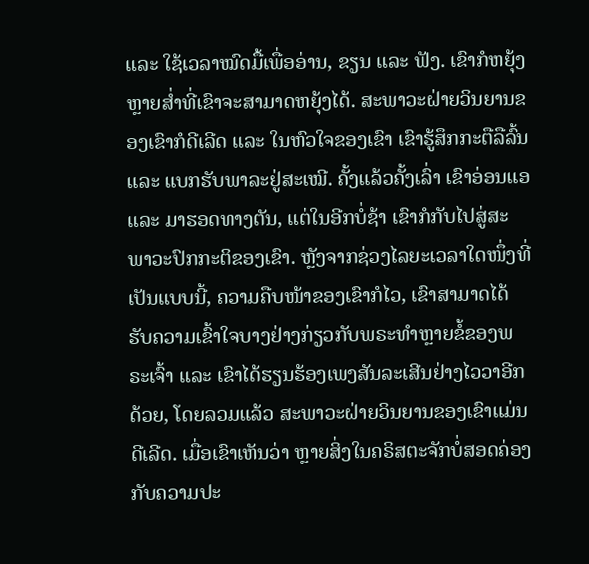ແລະ ໃຊ້ເວລາໝົດມື້ເພື່ອອ່ານ, ຂຽນ ແລະ ຟັງ. ເຂົາກໍຫຍຸ້ງຫຼາຍສໍ່າທີ່ເຂົາຈະສາມາດຫຍຸ້ງໄດ້. ສະພາວະຝ່າຍວິນຍານຂອງເຂົາກໍດີເລີດ ແລະ ໃນຫົວໃຈຂອງເຂົາ ເຂົາຮູ້ສຶກກະຕືລືລົ້ນ ແລະ ແບກຮັບພາລະຢູ່ສະເໝີ. ຄັ້ງແລ້ວຄັ້ງເລົ່າ ເຂົາອ່ອນແອ ແລະ ມາຮອດທາງຕັນ, ແຕ່ໃນອີກບໍ່ຊ້າ ເຂົາກໍກັບໄປສູ່ສະພາວະປົກກະຕິຂອງເຂົາ. ຫຼັງຈາກຊ່ວງໄລຍະເວລາໃດໜຶ່ງທີ່ເປັນແບບນີ້, ຄວາມຄືບໜ້າຂອງເຂົາກໍໄວ, ເຂົາສາມາດໄດ້ຮັບຄວາມເຂົ້າໃຈບາງຢ່າງກ່ຽວກັບພຣະທຳຫຼາຍຂໍ້ຂອງພຣະເຈົ້າ ແລະ ເຂົາໄດ້ຮຽນຮ້ອງເພງສັນລະເສີນຢ່າງໄວວາອີກດ້ວຍ, ໂດຍລວມແລ້ວ ສະພາວະຝ່າຍວິນຍານຂອງເຂົາແມ່ນດີເລີດ. ເມື່ອເຂົາເຫັນວ່າ ຫຼາຍສິ່ງໃນຄຣິສຕະຈັກບໍ່ສອດຄ່ອງກັບຄວາມປະ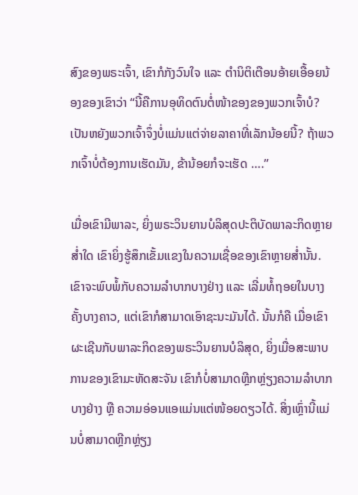ສົງຂອງພຣະເຈົ້າ, ເຂົາກໍກັງວົນໃຈ ແລະ ຕໍານິຕິເຕືອນອ້າຍເອື້ອຍນ້ອງຂອງເຂົາວ່າ “ນີ້ຄືການອຸທິດຕົນຕໍ່ໜ້າຂອງຂອງພວກເຈົ້າບໍ? ເປັນຫຍັງພວກເຈົ້າຈຶ່ງບໍ່ແມ່ນແຕ່ຈ່າຍລາຄາທີ່ເລັກນ້ອຍນີ້? ຖ້າພວກເຈົ້າບໍ່ຕ້ອງການເຮັດມັນ, ຂ້ານ້ອຍກໍຈະເຮັດ ….”

ເມື່ອເຂົາມີພາລະ, ຍິ່ງພຣະວິນຍານບໍລິສຸດປະຕິບັດພາລະກິດຫຼາຍສໍ່າໃດ ເຂົາຍິ່ງຮູ້ສຶກເຂັ້ມແຂງໃນຄວາມເຊື່ອຂອງເຂົາຫຼາຍສໍ່ານັ້ນ. ເຂົາຈະພົບພໍ້ກັບຄວາມລໍາບາກບາງຢ່າງ ແລະ ເລີ່ມທໍ້ຖອຍໃນບາງຄັ້ງບາງຄາວ, ແຕ່ເຂົາກໍສາມາດເອົາຊະນະມັນໄດ້. ນັ້ນກໍຄື ເມື່ອເຂົາຜະເຊີນກັບພາລະກິດຂອງພຣະວິນຍານບໍລິສຸດ, ຍິ່ງເມື່ອສະພາບການຂອງເຂົາມະຫັດສະຈັນ ເຂົາກໍບໍ່ສາມາດຫຼີກຫຼ່ຽງຄວາມລໍາບາກບາງຢ່າງ ຫຼື ຄວາມອ່ອນແອແມ່ນແຕ່ໜ້ອຍດຽວໄດ້. ສິ່ງເຫຼົ່ານີ້ແມ່ນບໍ່ສາມາດຫຼີກຫຼ່ຽງ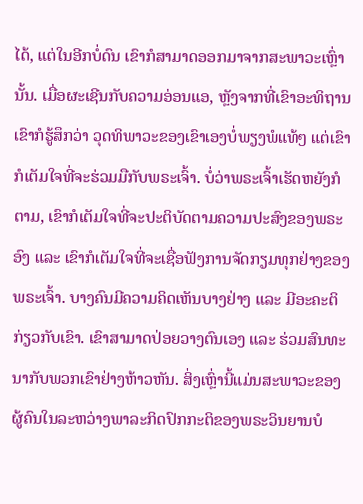ໄດ້, ແຕ່ໃນອີກບໍ່ດົນ ເຂົາກໍສາມາດອອກມາຈາກສະພາວະເຫຼົ່ານັ້ນ. ເມື່ອຜະເຊີນກັບຄວາມອ່ອນແອ, ຫຼັງຈາກທີ່ເຂົາອະທິຖານ ເຂົາກໍຮູ້ສຶກວ່າ ວຸດທິພາວະຂອງເຂົາເອງບໍ່ພຽງພໍແທ້ໆ ແຕ່ເຂົາກໍເຕັມໃຈທີ່ຈະຮ່ວມມືກັບພຣະເຈົ້າ. ບໍ່ວ່າພຣະເຈົ້າເຮັດຫຍັງກໍຕາມ, ເຂົາກໍເຕັມໃຈທີ່ຈະປະຕິບັດຕາມຄວາມປະສົງຂອງພຣະອົງ ແລະ ເຂົາກໍເຕັມໃຈທີ່ຈະເຊື່ອຟັງການຈັດກຽມທຸກຢ່າງຂອງພຣະເຈົ້າ. ບາງຄົນມີຄວາມຄິດເຫັນບາງຢ່າງ ແລະ ມີອະຄະຕິກ່ຽວກັບເຂົາ. ເຂົາສາມາດປ່ອຍວາງຕົນເອງ ແລະ ຮ່ວມສົນທະນາກັບພວກເຂົາຢ່າງຫ້າວຫັນ. ສິ່ງເຫຼົ່ານີ້ແມ່ນສະພາວະຂອງຜູ້ຄົນໃນລະຫວ່າງພາລະກິດປົກກະຕິຂອງພຣະວິນຍານບໍ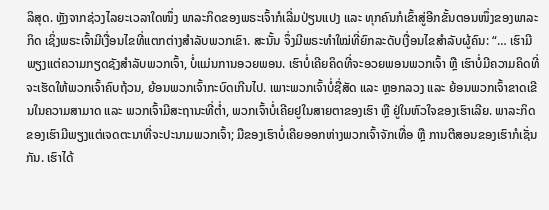ລິສຸດ. ຫຼັງຈາກຊ່ວງໄລຍະເວລາໃດໜຶ່ງ ພາລະກິດຂອງພຣະເຈົ້າກໍເລີ່ມປ່ຽນແປງ ແລະ ທຸກຄົນກໍເຂົ້າສູ່ອີກຂັ້ນຕອນໜຶ່ງຂອງພາລະກິດ ເຊິ່ງພຣະເຈົ້າມີເງື່ອນໄຂທີ່ແຕກຕ່າງສຳລັບພວກເຂົາ. ສະນັ້ນ ຈຶ່ງມີພຣະທຳໃໝ່ທີ່ຍົກລະດັບເງື່ອນໄຂສຳລັບຜູ້ຄົນ: “… ເຮົາມີພຽງແຕ່ຄວາມກຽດຊັງສຳລັບພວກເຈົ້າ, ບໍ່ແມ່ນການອວຍພອນ. ເຮົາບໍ່ເຄີຍຄິດທີ່ຈະອວຍພອນພວກເຈົ້າ ຫຼື ເຮົາບໍ່ມີຄວາມຄິດທີ່ຈະເຮັດໃຫ້ພວກເຈົ້າຄົບຖ້ວນ, ຍ້ອນພວກເຈົ້າກະບົດເກີນໄປ. ເພາະພວກເຈົ້າບໍ່ຊື່ສັດ ແລະ ຫຼອກລວງ ແລະ ຍ້ອນພວກເຈົ້າຂາດເຂີນໃນຄວາມສາມາດ ແລະ ພວກເຈົ້າມີສະຖານະທີ່ຕໍ່າ, ພວກເຈົ້າບໍ່ເຄີຍຢູໃນສາຍຕາຂອງເຮົາ ຫຼື ຢູ່ໃນຫົວໃຈຂອງເຮົາເລີຍ. ພາລະກິດຂອງເຮົາມີພຽງແຕ່ເຈດຕະນາທີ່ຈະປະນາມພວກເຈົ້າ; ມືຂອງເຮົາບໍ່ເຄີຍອອກຫ່າງພວກເຈົ້າຈັກເທື່ອ ຫຼື ການຕີສອນຂອງເຮົາກໍເຊັ່ນກັນ. ເຮົາໄດ້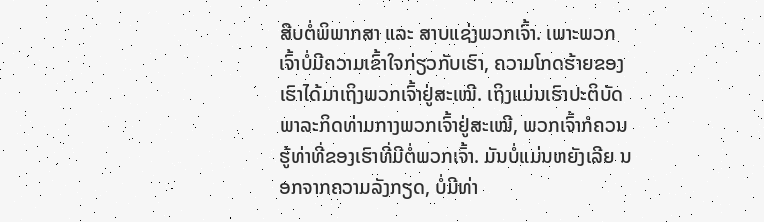ສືບຕໍ່ພິພາກສາ ແລະ ສາບແຊ່ງພວກເຈົ້າ. ເພາະພວກເຈົ້າບໍ່ມີຄວາມເຂົ້າໃຈກ່ຽວກັບເຮົາ, ຄວາມໂກດຮ້າຍຂອງເຮົາໄດ້ມາເຖິງພວກເຈົ້າຢູ່ສະເໝີ. ເຖິງແມ່ນເຮົາປະຕິບັດພາລະກິດທ່າມກາງພວກເຈົ້າຢູ່ສະເໝີ, ພວກເຈົ້າກໍຄວນຮູ້ທ່າທີ່ຂອງເຮົາທີ່ມີຕໍ່ພວກເຈົ້າ. ມັນບໍ່ແມ່ນຫຍັງເລີຍ ນອກຈາກຄວາມລັງກຽດ, ບໍ່ມີທ່າ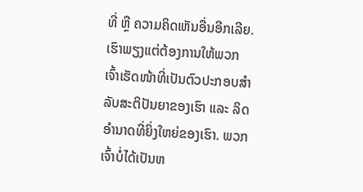ທີ່ ຫຼື ຄວາມຄິດເຫັນອື່ນອີກເລີຍ. ເຮົາພຽງແຕ່ຕ້ອງການໃຫ້ພວກເຈົ້າເຮັດໜ້າທີ່ເປັນຕົວປະກອບສຳລັບສະຕິປັນຍາຂອງເຮົາ ແລະ ລິດອຳນາດທີ່ຍິ່ງໃຫຍ່ຂອງເຮົາ. ພວກເຈົ້າບໍ່ໄດ້ເປັນຫ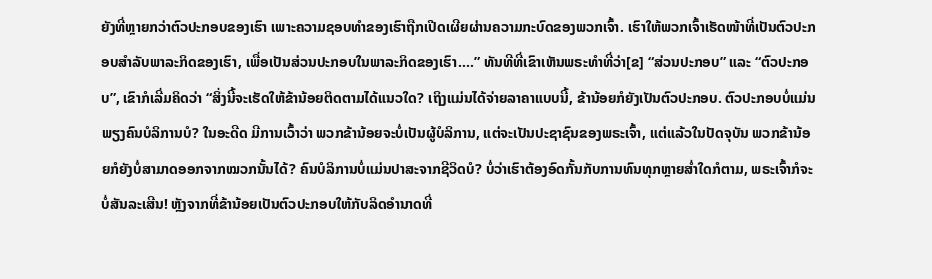ຍັງທີ່ຫຼາຍກວ່າຕົວປະກອບຂອງເຮົາ ເພາະຄວາມຊອບທຳຂອງເຮົາຖືກເປີດເຜີຍຜ່ານຄວາມກະບົດຂອງພວກເຈົ້າ. ເຮົາໃຫ້ພວກເຈົ້າເຮັດໜ້າທີ່ເປັນຕົວປະກອບສຳລັບພາລະກິດຂອງເຮົາ, ເພື່ອເປັນສ່ວນປະກອບໃນພາລະກິດຂອງເຮົາ….” ທັນທີທີ່ເຂົາເຫັນພຣະທຳທີ່ວ່າ[ຂ] “ສ່ວນປະກອບ” ແລະ “ຕົວປະກອບ”, ເຂົາກໍເລີ່ມຄິດວ່າ “ສິ່ງນີ້ຈະເຮັດໃຫ້ຂ້ານ້ອຍຕິດຕາມໄດ້ແນວໃດ? ເຖິງແມ່ນໄດ້ຈ່າຍລາຄາແບບນີ້, ຂ້ານ້ອຍກໍຍັງເປັນຕົວປະກອບ. ຕົວປະກອບບໍ່ແມ່ນພຽງຄົນບໍລິການບໍ? ໃນອະດີດ ມີການເວົ້າວ່າ ພວກຂ້ານ້ອຍຈະບໍ່ເປັນຜູ້ບໍລິການ, ແຕ່ຈະເປັນປະຊາຊົນຂອງພຣະເຈົ້າ, ແຕ່ແລ້ວໃນປັດຈຸບັນ ພວກຂ້ານ້ອຍກໍຍັງບໍ່ສາມາດອອກຈາກໝວກນັ້ນໄດ້? ຄົນບໍລິການບໍ່ແມ່ນປາສະຈາກຊີວິດບໍ? ບໍ່ວ່າເຮົາຕ້ອງອົດກັ້ນກັບການທົນທຸກຫຼາຍສໍ່າໃດກໍຕາມ, ພຣະເຈົ້າກໍຈະບໍ່ສັນລະເສີນ! ຫຼັງຈາກທີ່ຂ້ານ້ອຍເປັນຕົວປະກອບໃຫ້ກັບລິດອຳນາດທີ່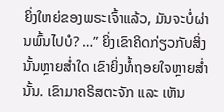ຍິ່ງໃຫຍ່ຂອງພຣະເຈົ້າແລ້ວ, ມັນຈະບໍ່ຜ່ານພົ້ນໄປບໍ? …” ຍິ່ງເຂົາຄິດກ່ຽວກັບສິ່ງນັ້ນຫຼາຍສໍ່າໃດ ເຂົາຍິ່ງທໍ້ຖອຍໃຈຫຼາຍສໍ່ານັ້ນ. ເຂົາມາຄຣິສຕະຈັກ ແລະ ເຫັນ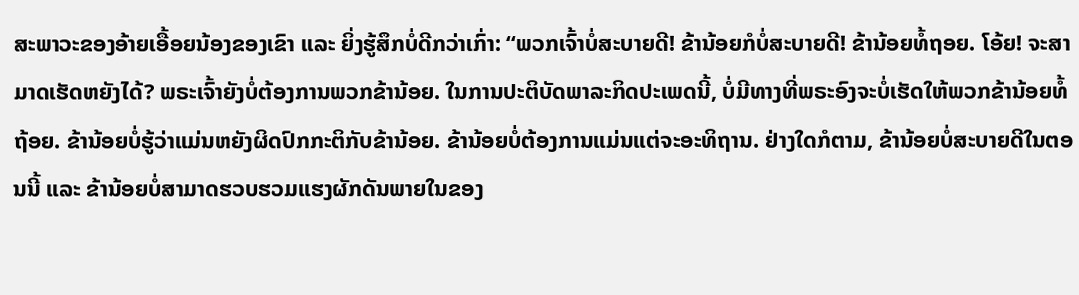ສະພາວະຂອງອ້າຍເອື້ອຍນ້ອງຂອງເຂົາ ແລະ ຍິ່ງຮູ້ສຶກບໍ່ດີກວ່າເກົ່າ: “ພວກເຈົ້າບໍ່ສະບາຍດີ! ຂ້ານ້ອຍກໍບໍ່ສະບາຍດີ! ຂ້ານ້ອຍທໍ້ຖອຍ. ໂອ້ຍ! ຈະສາມາດເຮັດຫຍັງໄດ້? ພຣະເຈົ້າຍັງບໍ່ຕ້ອງການພວກຂ້ານ້ອຍ. ໃນການປະຕິບັດພາລະກິດປະເພດນີ້, ບໍ່ມີທາງທີ່ພຣະອົງຈະບໍ່ເຮັດໃຫ້ພວກຂ້ານ້ອຍທໍ້ຖ້ອຍ. ຂ້ານ້ອຍບໍ່ຮູ້ວ່າແມ່ນຫຍັງຜິດປົກກະຕິກັບຂ້ານ້ອຍ. ຂ້ານ້ອຍບໍ່ຕ້ອງການແມ່ນແຕ່ຈະອະທິຖານ. ຢ່າງໃດກໍຕາມ, ຂ້ານ້ອຍບໍ່ສະບາຍດີໃນຕອນນີ້ ແລະ ຂ້ານ້ອຍບໍ່ສາມາດຮວບຮວມແຮງຜັກດັນພາຍໃນຂອງ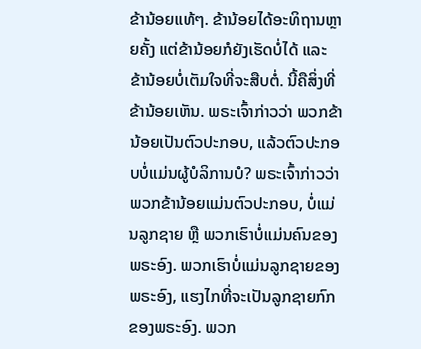ຂ້ານ້ອຍແທ້ໆ. ຂ້ານ້ອຍໄດ້ອະທິຖານຫຼາຍຄັ້ງ ແຕ່ຂ້ານ້ອຍກໍຍັງເຮັດບໍ່ໄດ້ ແລະ ຂ້ານ້ອຍບໍ່ເຕັມໃຈທີ່ຈະສືບຕໍ່. ນີ້ຄືສິ່ງທີ່ຂ້ານ້ອຍເຫັນ. ພຣະເຈົ້າກ່າວວ່າ ພວກຂ້ານ້ອຍເປັນຕົວປະກອບ, ແລ້ວຕົວປະກອບບໍ່ແມ່ນຜູ້ບໍລິການບໍ? ພຣະເຈົ້າກ່າວວ່າ ພວກຂ້ານ້ອຍແມ່ນຕົວປະກອບ, ບໍ່ແມ່ນລູກຊາຍ ຫຼື ພວກເຮົາບໍ່ແມ່ນຄົນຂອງພຣະອົງ. ພວກເຮົາບໍ່ແມ່ນລູກຊາຍຂອງພຣະອົງ, ແຮງໄກທີ່ຈະເປັນລູກຊາຍກົກຂອງພຣະອົງ. ພວກ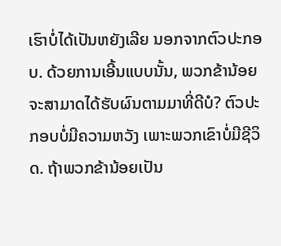ເຮົາບໍ່ໄດ້ເປັນຫຍັງເລີຍ ນອກຈາກຕົວປະກອບ. ດ້ວຍການເອີ້ນແບບນັ້ນ, ພວກຂ້ານ້ອຍຈະສາມາດໄດ້ຮັບຜົນຕາມມາທີ່ດີບໍ? ຕົວປະກອບບໍ່ມີຄວາມຫວັງ ເພາະພວກເຂົາບໍ່ມີຊີວິດ. ຖ້າພວກຂ້ານ້ອຍເປັນ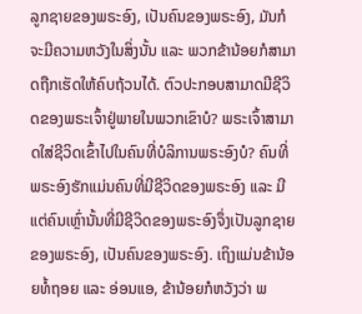ລູກຊາຍຂອງພຣະອົງ, ເປັນຄົນຂອງພຣະອົງ, ມັນກໍຈະມີຄວາມຫວັງໃນສິ່ງນັ້ນ ແລະ ພວກຂ້ານ້ອຍກໍສາມາດຖືກເຮັດໃຫ້ຄົບຖ້ວນໄດ້. ຕົວປະກອບສາມາດມີຊີວິດຂອງພຣະເຈົ້າຢູ່ພາຍໃນພວກເຂົາບໍ? ພຣະເຈົ້າສາມາດໃສ່ຊີວິດເຂົ້າໄປໃນຄົນທີ່ບໍລິການພຣະອົງບໍ? ຄົນທີ່ພຣະອົງຮັກແມ່ນຄົນທີ່ມີຊີວິດຂອງພຣະອົງ ແລະ ມີແຕ່ຄົນເຫຼົ່ານັ້ນທີ່ມີຊີວິດຂອງພຣະອົງຈຶ່ງເປັນລູກຊາຍຂອງພຣະອົງ, ເປັນຄົນຂອງພຣະອົງ. ເຖິງແມ່ນຂ້ານ້ອຍທໍ້ຖອຍ ແລະ ອ່ອນແອ, ຂ້ານ້ອຍກໍຫວັງວ່າ ພ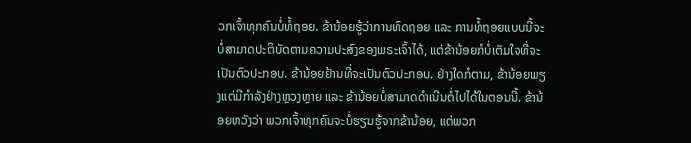ວກເຈົ້າທຸກຄົນບໍ່ທໍ້ຖອຍ. ຂ້ານ້ອຍຮູ້ວ່າການທົດຖອຍ ແລະ ການທໍ້ຖອຍແບບນີ້ຈະບໍ່ສາມາດປະຕິບັດຕາມຄວາມປະສົງຂອງພຣະເຈົ້າໄດ້, ແຕ່ຂ້ານ້ອຍກໍບໍ່ເຕັມໃຈທີ່ຈະເປັນຕົວປະກອບ. ຂ້ານ້ອຍຢ້ານທີ່ຈະເປັນຕົວປະກອບ. ຢ່າງໃດກໍຕາມ, ຂ້ານ້ອຍພຽງແຕ່ມີກຳລັງຢ່າງຫຼວງຫຼາຍ ແລະ ຂ້ານ້ອຍບໍ່ສາມາດດຳເນີນຕໍ່ໄປໄດ້ໃນຕອນນີ້. ຂ້ານ້ອຍຫວັງວ່າ ພວກເຈົ້າທຸກຄົນຈະບໍ່ຮຽນຮູ້ຈາກຂ້ານ້ອຍ, ແຕ່ພວກ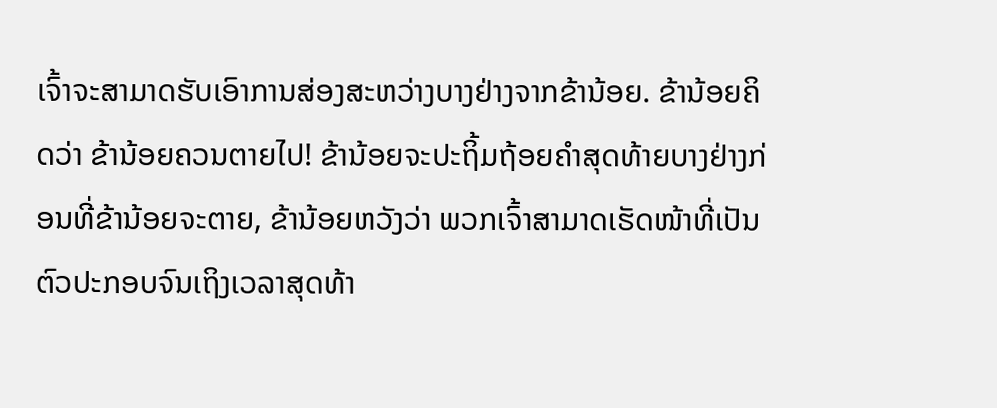ເຈົ້າຈະສາມາດຮັບເອົາການສ່ອງສະຫວ່າງບາງຢ່າງຈາກຂ້ານ້ອຍ. ຂ້ານ້ອຍຄິດວ່າ ຂ້ານ້ອຍຄວນຕາຍໄປ! ຂ້ານ້ອຍຈະປະຖິ້ມຖ້ອຍຄຳສຸດທ້າຍບາງຢ່າງກ່ອນທີ່ຂ້ານ້ອຍຈະຕາຍ, ຂ້ານ້ອຍຫວັງວ່າ ພວກເຈົ້າສາມາດເຮັດໜ້າທີ່ເປັນຕົວປະກອບຈົນເຖິງເວລາສຸດທ້າ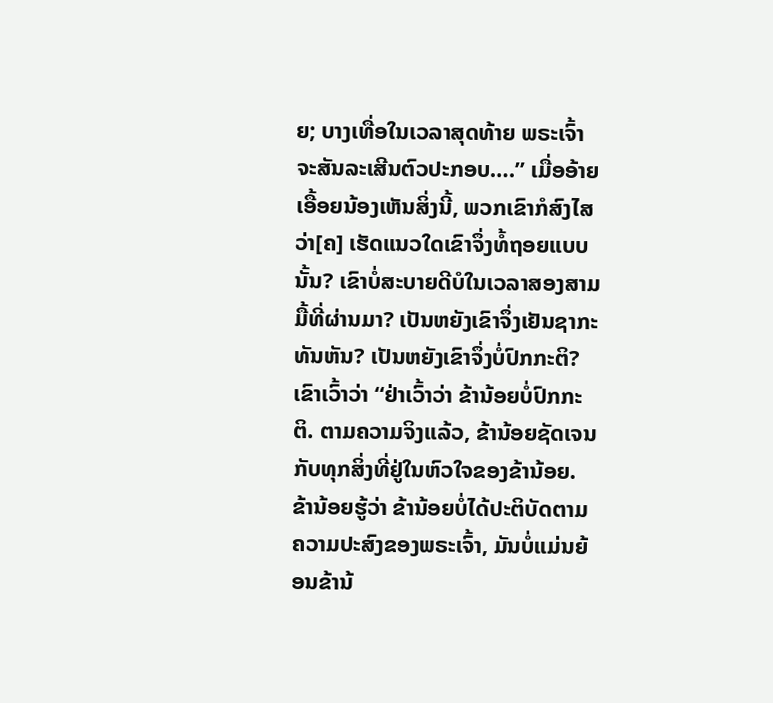ຍ; ບາງເທື່ອໃນເວລາສຸດທ້າຍ ພຣະເຈົ້າຈະສັນລະເສີນຕົວປະກອບ….” ເມື່ອອ້າຍເອື້ອຍນ້ອງເຫັນສິ່ງນີ້, ພວກເຂົາກໍສົງໄສວ່າ[ຄ] ເຮັດແນວໃດເຂົາຈຶ່ງທໍ້ຖອຍແບບນັ້ນ? ເຂົາບໍ່ສະບາຍດີບໍໃນເວລາສອງສາມມື້ທີ່ຜ່ານມາ? ເປັນຫຍັງເຂົາຈຶ່ງເຢັນຊາກະທັນຫັນ? ເປັນຫຍັງເຂົາຈຶ່ງບໍ່ປົກກະຕິ? ເຂົາເວົ້າວ່າ “ຢ່າເວົ້າວ່າ ຂ້ານ້ອຍບໍ່ປົກກະຕິ. ຕາມຄວາມຈິງແລ້ວ, ຂ້ານ້ອຍຊັດເຈນກັບທຸກສິ່ງທີ່ຢູ່ໃນຫົວໃຈຂອງຂ້ານ້ອຍ. ຂ້ານ້ອຍຮູ້ວ່າ ຂ້ານ້ອຍບໍ່ໄດ້ປະຕິບັດຕາມຄວາມປະສົງຂອງພຣະເຈົ້າ, ມັນບໍ່ແມ່ນຍ້ອນຂ້ານ້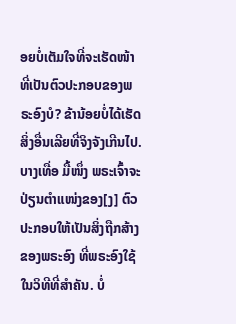ອຍບໍ່ເຕັມໃຈທີ່ຈະເຮັດໜ້າທີ່ເປັນຕົວປະກອບຂອງພຣະອົງບໍ? ຂ້ານ້ອຍບໍ່ໄດ້ເຮັດສິ່ງອື່ນເລີຍທີ່ຈິງຈັງເກີນໄປ. ບາງເທື່ອ ມື້ໜຶ່ງ ພຣະເຈົ້າຈະປ່ຽນຕໍາແໜ່ງຂອງ[ງ] ຕົວປະກອບໃຫ້ເປັນສິ່ງຖືກສ້າງຂອງພຣະອົງ ທີ່ພຣະອົງໃຊ້ໃນວິທີທີ່ສຳຄັນ. ບໍ່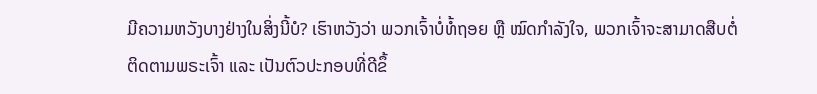ມີຄວາມຫວັງບາງຢ່າງໃນສິ່ງນີ້ບໍ? ເຮົາຫວັງວ່າ ພວກເຈົ້າບໍ່ທໍ້ຖອຍ ຫຼື ໝົດກຳລັງໃຈ, ພວກເຈົ້າຈະສາມາດສືບຕໍ່ຕິດຕາມພຣະເຈົ້າ ແລະ ເປັນຕົວປະກອບທີ່ດີຂຶ້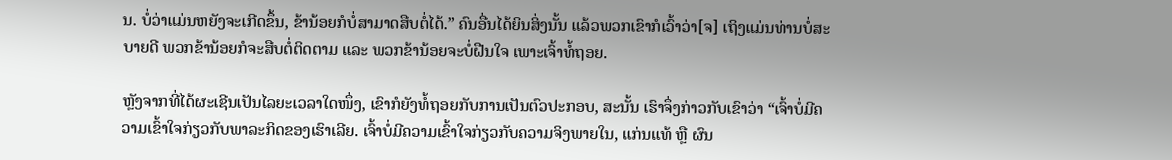ນ. ບໍ່ວ່າແມ່ນຫຍັງຈະເກີດຂຶ້ນ, ຂ້ານ້ອຍກໍບໍ່ສາມາດສືບຕໍ່ໄດ້.” ຄົນອື່ນໄດ້ຍິນສິ່ງນັ້ນ ແລ້ວພວກເຂົາກໍເວົ້າວ່າ[ຈ] ເຖິງແມ່ນທ່ານບໍ່ສະບາຍດີ ພວກຂ້ານ້ອຍກໍຈະສືບຕໍ່ຕິດຕາມ ແລະ ພວກຂ້ານ້ອຍຈະບໍ່ຝືນໃຈ ເພາະເຈົ້າທໍ້ຖອຍ.

ຫຼັງຈາກທີ່ໄດ້ຜະເຊີນເປັນໄລຍະເວລາໃດໜຶ່ງ, ເຂົາກໍຍັງທໍ້ຖອຍກັບການເປັນຕົວປະກອບ, ສະນັ້ນ ເຮົາຈຶ່ງກ່າວກັບເຂົາວ່າ “ເຈົ້າບໍ່ມີຄວາມເຂົ້າໃຈກ່ຽວກັບພາລະກິດຂອງເຮົາເລີຍ. ເຈົ້າບໍ່ມີຄວາມເຂົ້າໃຈກ່ຽວກັບຄວາມຈິງພາຍໃນ, ແກ່ນແທ້ ຫຼື ຜົນ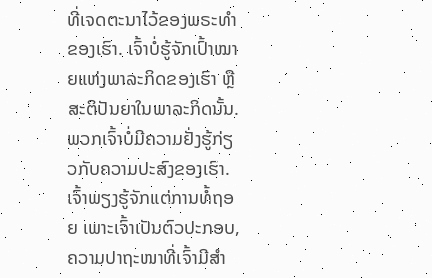ທີ່ເຈດຕະນາໄວ້ຂອງພຣະທຳຂອງເຮົາ. ເຈົ້າບໍ່ຮູ້ຈັກເປົ້າໝາຍແຫ່ງພາລະກິດຂອງເຮົາ ຫຼື ສະຕິປັນຍາໃນພາລະກິດນັ້ນ. ພວກເຈົ້າບໍ່ມີຄວາມຢັ່ງຮູ້ກ່ຽວກັບຄວາມປະສົງຂອງເຮົາ. ເຈົ້າພຽງຮູ້ຈັກແຕ່ການທໍ້ຖອຍ ເພາະເຈົ້າເປັນຕົວປະກອບ, ຄວາມປາຖະໜາທີ່ເຈົ້າມີສຳ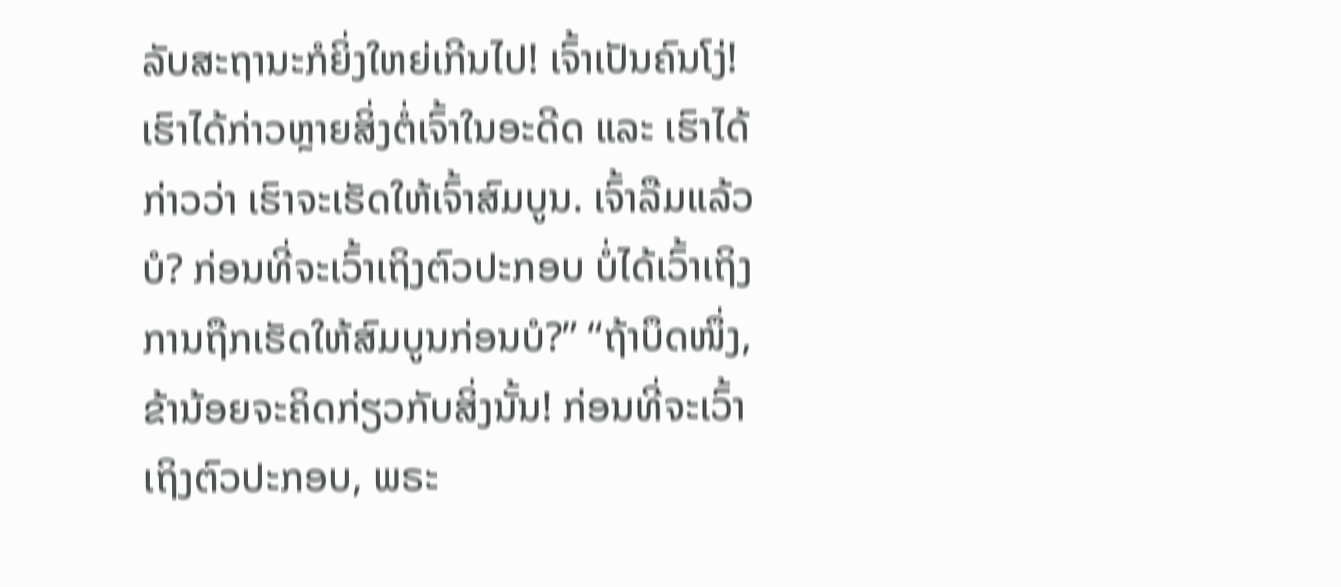ລັບສະຖານະກໍຍິ່ງໃຫຍ່ເກີນໄປ! ເຈົ້າເປັນຄົນໂງ່! ເຮົາໄດ້ກ່າວຫຼາຍສິ່ງຕໍ່ເຈົ້າໃນອະດີດ ແລະ ເຮົາໄດ້ກ່າວວ່າ ເຮົາຈະເຮັດໃຫ້ເຈົ້າສົມບູນ. ເຈົ້າລືມແລ້ວບໍ? ກ່ອນທີ່ຈະເວົ້າເຖິງຕົວປະກອບ ບໍ່ໄດ້ເວົ້າເຖິງການຖືກເຮັດໃຫ້ສົມບູນກ່ອນບໍ?” “ຖ້າບຶດໜຶ່ງ, ຂ້ານ້ອຍຈະຄິດກ່ຽວກັບສິ່ງນັ້ນ! ກ່ອນທີ່ຈະເວົ້າເຖິງຕົວປະກອບ, ພຣະ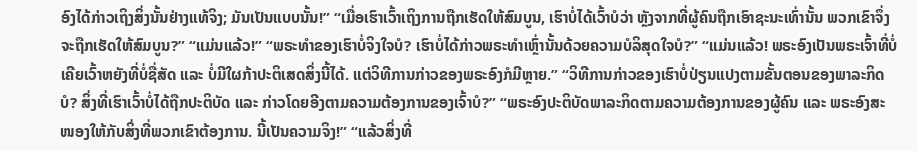ອົງໄດ້ກ່າວເຖິງສິ່ງນັ້ນຢ່າງແທ້ຈິງ; ມັນເປັນແບບນັ້ນ!” “ເມື່ອເຮົາເວົ້າເຖິງການຖືກເຮັດໃຫ້ສົມບູນ, ເຮົາບໍ່ໄດ້ເວົ້າບໍວ່າ ຫຼັງຈາກທີ່ຜູ້ຄົນຖືກເອົາຊະນະເທົ່ານັ້ນ ພວກເຂົາຈຶ່ງຈະຖືກເຮັດໃຫ້ສົມບູນ?” “ແມ່ນແລ້ວ!” “ພຣະທຳຂອງເຮົາບໍ່ຈິງໃຈບໍ? ເຮົາບໍ່ໄດ້ກ່າວພຣະທຳເຫຼົ່ານັ້ນດ້ວຍຄວາມບໍລິສຸດໃຈບໍ?” “ແມ່ນແລ້ວ! ພຣະອົງເປັນພຣະເຈົ້າທີ່ບໍ່ເຄີຍເວົ້າຫຍັງທີ່ບໍ່ຊື່ສັດ ແລະ ບໍ່ມີໃຜກ້າປະຕິເສດສິ່ງນີ້ໄດ້. ແຕ່ວິທີການກ່າວຂອງພຣະອົງກໍມີຫຼາຍ.” “ວິທີການກ່າວຂອງເຮົາບໍ່ປ່ຽນແປງຕາມຂັ້ນຕອນຂອງພາລະກິດບໍ? ສິ່ງທີ່ເຮົາເວົ້າບໍ່ໄດ້ຖືກປະຕິບັດ ແລະ ກ່າວໂດຍອີງຕາມຄວາມຕ້ອງການຂອງເຈົ້າບໍ?” “ພຣະອົງປະຕິບັດພາລະກິດຕາມຄວາມຕ້ອງການຂອງຜູ້ຄົນ ແລະ ພຣະອົງສະໜອງໃຫ້ກັບສິ່ງທີ່ພວກເຂົາຕ້ອງການ. ນີ້ເປັນຄວາມຈິງ!” “ແລ້ວສິ່ງທີ່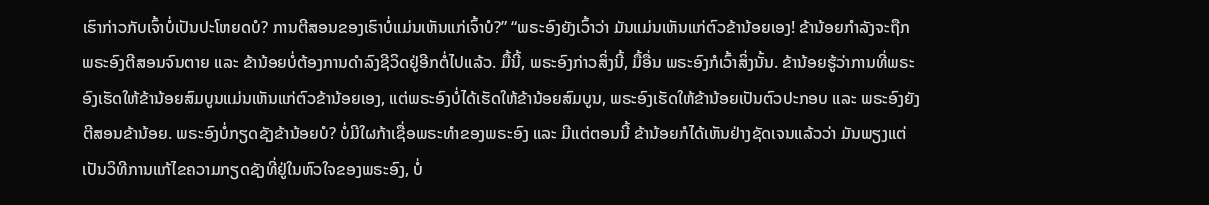ເຮົາກ່າວກັບເຈົ້າບໍ່ເປັນປະໂຫຍດບໍ? ການຕີສອນຂອງເຮົາບໍ່ແມ່ນເຫັນແກ່ເຈົ້າບໍ?” “ພຣະອົງຍັງເວົ້າວ່າ ມັນແມ່ນເຫັນແກ່ຕົວຂ້ານ້ອຍເອງ! ຂ້ານ້ອຍກຳລັງຈະຖືກພຣະອົງຕີສອນຈົນຕາຍ ແລະ ຂ້ານ້ອຍບໍ່ຕ້ອງການດຳລົງຊີວິດຢູ່ອີກຕໍ່ໄປແລ້ວ. ມື້ນີ້, ພຣະອົງກ່າວສິ່ງນີ້, ມື້ອື່ນ ພຣະອົງກໍເວົ້າສິ່ງນັ້ນ. ຂ້ານ້ອຍຮູ້ວ່າການທີ່ພຣະອົງເຮັດໃຫ້ຂ້ານ້ອຍສົມບູນແມ່ນເຫັນແກ່ຕົວຂ້ານ້ອຍເອງ, ແຕ່ພຣະອົງບໍ່ໄດ້ເຮັດໃຫ້ຂ້ານ້ອຍສົມບູນ, ພຣະອົງເຮັດໃຫ້ຂ້ານ້ອຍເປັນຕົວປະກອບ ແລະ ພຣະອົງຍັງຕີສອນຂ້ານ້ອຍ. ພຣະອົງບໍ່ກຽດຊັງຂ້ານ້ອຍບໍ? ບໍ່ມີໃຜກ້າເຊື່ອພຣະທຳຂອງພຣະອົງ ແລະ ມີແຕ່ຕອນນີ້ ຂ້ານ້ອຍກໍໄດ້ເຫັນຢ່າງຊັດເຈນແລ້ວວ່າ ມັນພຽງແຕ່ເປັນວິທີການແກ້ໄຂຄວາມກຽດຊັງທີ່ຢູ່ໃນຫົວໃຈຂອງພຣະອົງ, ບໍ່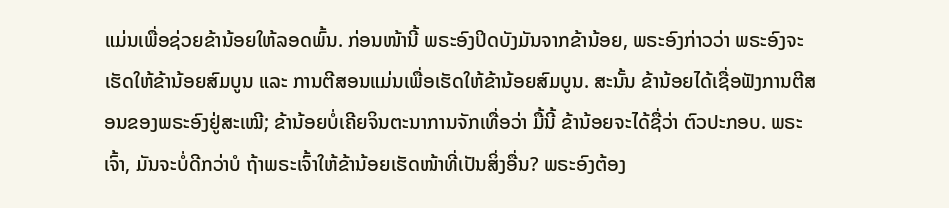ແມ່ນເພື່ອຊ່ວຍຂ້ານ້ອຍໃຫ້ລອດພົ້ນ. ກ່ອນໜ້ານີ້ ພຣະອົງປິດບັງມັນຈາກຂ້ານ້ອຍ, ພຣະອົງກ່າວວ່າ ພຣະອົງຈະເຮັດໃຫ້ຂ້ານ້ອຍສົມບູນ ແລະ ການຕີສອນແມ່ນເພື່ອເຮັດໃຫ້ຂ້ານ້ອຍສົມບູນ. ສະນັ້ນ ຂ້ານ້ອຍໄດ້ເຊື່ອຟັງການຕີສອນຂອງພຣະອົງຢູ່ສະເໝີ; ຂ້ານ້ອຍບໍ່ເຄີຍຈິນຕະນາການຈັກເທື່ອວ່າ ມື້ນີ້ ຂ້ານ້ອຍຈະໄດ້ຊື່ວ່າ ຕົວປະກອບ. ພຣະເຈົ້າ, ມັນຈະບໍ່ດີກວ່າບໍ ຖ້າພຣະເຈົ້າໃຫ້ຂ້ານ້ອຍເຮັດໜ້າທີ່ເປັນສິ່ງອື່ນ? ພຣະອົງຕ້ອງ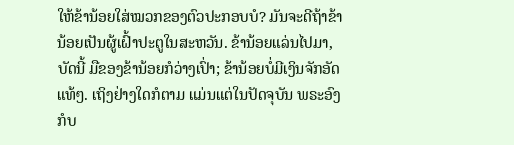ໃຫ້ຂ້ານ້ອຍໃສ່ໝວກຂອງຕົວປະກອບບໍ? ມັນຈະດີຖ້າຂ້ານ້ອຍເປັນຜູ້ເຝົ້າປະຕູໃນສະຫວັນ. ຂ້ານ້ອຍແລ່ນໄປມາ, ບັດນີ້ ມືຂອງຂ້ານ້ອຍກໍວ່າງເປົ່າ; ຂ້ານ້ອຍບໍ່ມີເງິນຈັກອັດແທ້ໆ. ເຖິງຢ່າງໃດກໍຕາມ ແມ່ນແຕ່ໃນປັດຈຸບັນ ພຣະອົງກໍບ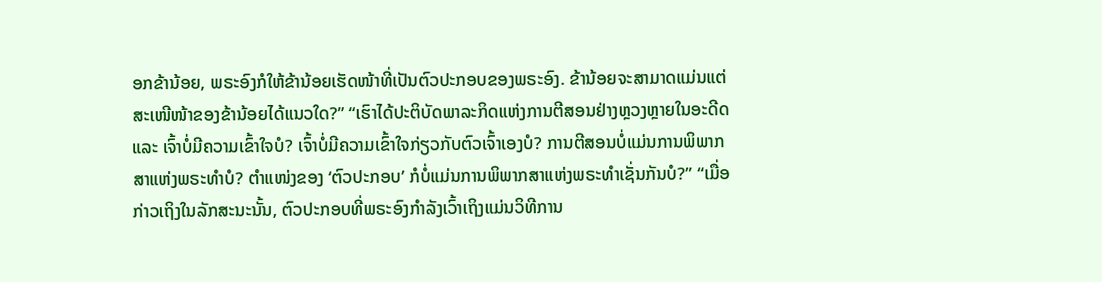ອກຂ້ານ້ອຍ, ພຣະອົງກໍໃຫ້ຂ້ານ້ອຍເຮັດໜ້າທີ່ເປັນຕົວປະກອບຂອງພຣະອົງ. ຂ້ານ້ອຍຈະສາມາດແມ່ນແຕ່ສະເໜີໜ້າຂອງຂ້ານ້ອຍໄດ້ແນວໃດ?” “ເຮົາໄດ້ປະຕິບັດພາລະກິດແຫ່ງການຕີສອນຢ່າງຫຼວງຫຼາຍໃນອະດີດ ແລະ ເຈົ້າບໍ່ມີຄວາມເຂົ້າໃຈບໍ? ເຈົ້າບໍ່ມີຄວາມເຂົ້າໃຈກ່ຽວກັບຕົວເຈົ້າເອງບໍ? ການຕີສອນບໍ່ແມ່ນການພິພາກສາແຫ່ງພຣະທຳບໍ? ຕໍາແໜ່ງຂອງ ‘ຕົວປະກອບ’ ກໍບໍ່ແມ່ນການພິພາກສາແຫ່ງພຣະທຳເຊັ່ນກັນບໍ?” “ເມື່ອກ່າວເຖິງໃນລັກສະນະນັ້ນ, ຕົວປະກອບທີ່ພຣະອົງກຳລັງເວົ້າເຖິງແມ່ນວິທີການ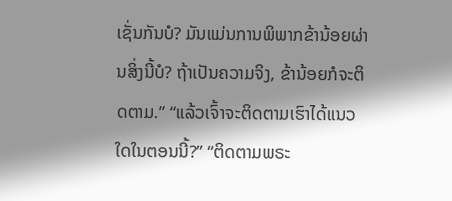ເຊັ່ນກັນບໍ? ມັນແມ່ນການພິພາກຂ້ານ້ອຍຜ່ານສິ່ງນີ້ບໍ? ຖ້າເປັນຄວາມຈິງ, ຂ້ານ້ອຍກໍຈະຕິດຕາມ.” “ແລ້ວເຈົ້າຈະຕິດຕາມເຮົາໄດ້ແນວໃດໃນຕອນນີ້?” “ຕິດຕາມພຣະ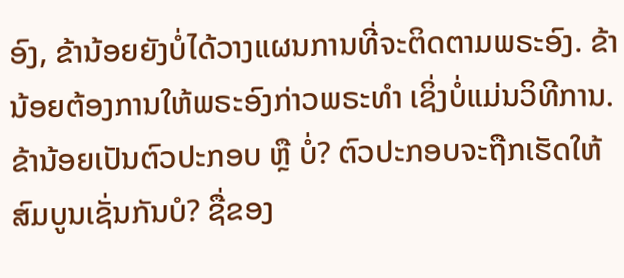ອົງ, ຂ້ານ້ອຍຍັງບໍ່ໄດ້ວາງແຜນການທີ່ຈະຕິດຕາມພຣະອົງ. ຂ້ານ້ອຍຕ້ອງການໃຫ້ພຣະອົງກ່າວພຣະທຳ ເຊິ່ງບໍ່ແມ່ນວິທີການ. ຂ້ານ້ອຍເປັນຕົວປະກອບ ຫຼື ບໍ່? ຕົວປະກອບຈະຖືກເຮັດໃຫ້ສົມບູນເຊັ່ນກັນບໍ? ຊື່ຂອງ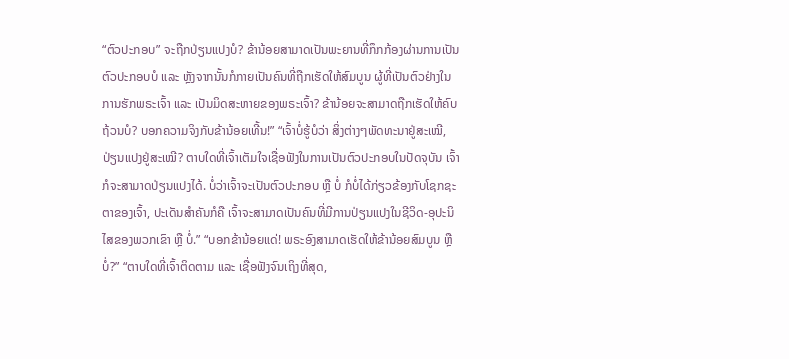“ຕົວປະກອບ” ຈະຖືກປ່ຽນແປງບໍ? ຂ້ານ້ອຍສາມາດເປັນພະຍານທີ່ກຶກກ້ອງຜ່ານການເປັນຕົວປະກອບບໍ ແລະ ຫຼັງຈາກນັ້ນກໍກາຍເປັນຄົນທີ່ຖືກເຮັດໃຫ້ສົມບູນ ຜູ້ທີ່ເປັນຕົວຢ່າງໃນການຮັກພຣະເຈົ້າ ແລະ ເປັນມິດສະຫາຍຂອງພຣະເຈົ້າ? ຂ້ານ້ອຍຈະສາມາດຖືກເຮັດໃຫ້ຄົບຖ້ວນບໍ? ບອກຄວາມຈິງກັບຂ້ານ້ອຍເທີ້ນ!” “ເຈົ້າບໍ່ຮູ້ບໍວ່າ ສິ່ງຕ່າງໆພັດທະນາຢູ່ສະເໝີ, ປ່ຽນແປງຢູ່ສະເໝີ? ຕາບໃດທີ່ເຈົ້າເຕັມໃຈເຊື່ອຟັງໃນການເປັນຕົວປະກອບໃນປັດຈຸບັນ ເຈົ້າກໍຈະສາມາດປ່ຽນແປງໄດ້. ບໍ່ວ່າເຈົ້າຈະເປັນຕົວປະກອບ ຫຼື ບໍ່ ກໍບໍ່ໄດ້ກ່ຽວຂ້ອງກັບໂຊກຊະຕາຂອງເຈົ້າ, ປະເດັນສຳຄັນກໍຄື ເຈົ້າຈະສາມາດເປັນຄົນທີ່ມີການປ່ຽນແປງໃນຊີວິດ-ອຸປະນິໄສຂອງພວກເຂົາ ຫຼື ບໍ່.” “ບອກຂ້ານ້ອຍແດ່! ພຣະອົງສາມາດເຮັດໃຫ້ຂ້ານ້ອຍສົມບູນ ຫຼື ບໍ່?” “ຕາບໃດທີ່ເຈົ້າຕິດຕາມ ແລະ ເຊື່ອຟັງຈົນເຖິງທີ່ສຸດ,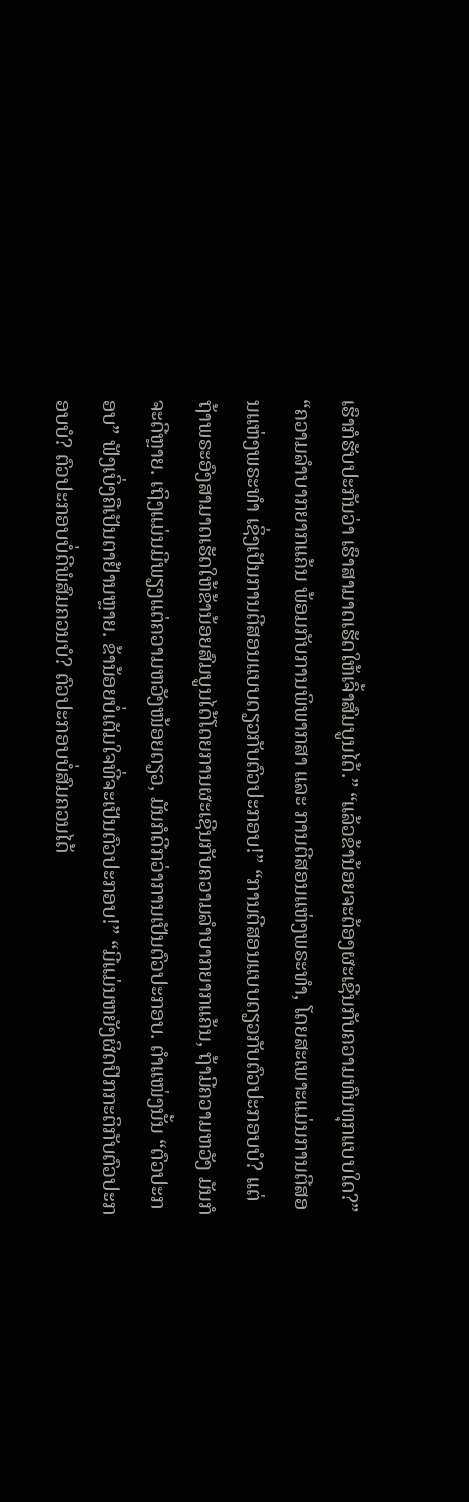ເຮົາກໍຮັບປະກັນວ່າ ເຮົາສາມາດເຮັດໃຫ້ເຈົ້າສົມບູນໄດ້.” “ແລ້ວຂ້ານ້ອຍຈະຕ້ອງຜະເຊີນກັບຄວາມທົນທຸກແບບໃດ?” “ຄວາມລຳບາກຍາກແຄ້ນ ພ້ອມກັບການພິພາກສາ ແລະ ການຕີສອນແຫ່ງພຣະທຳ, ໂດຍສະເພາະແມ່ນການຕີສອນແຫ່ງພຣະທຳ ເຊິ່ງເປັນການຕີສອນແບບດຽວກັບຕົວປະກອບ!” “ການຕີສອນແບບດຽວກັບຕົວປະກອບບໍ? ແຕ່ຖ້າພຣະອົງສາມາດເຮັດໃຫ້ຂ້ານ້ອຍສົມບູນໄດ້ໂດຍການຜະເຊີນກັບຄວາມລຳບາກຍາກແຄ້ນ, ຖ້າມີຄວາມຫວັງ ມັນກໍຈະດີຫຼາຍ. ເຖິງແມ່ນມີພຽງແຕ່ຄວາມຫວັງໜ້ອຍດຽວ, ມັນກໍດີກວ່າການເປັນຕົວປະກອບ. ຕໍາແໜ່ງນັ້ນ “ຕົວປະກອບ” ຟັງເບິ່ງຄືເປັນຕາຢ້ານຫຼາຍ. ຂ້ານ້ອຍບໍ່ເຕັມໃຈທີ່ຈະເປັນຕົວປະກອບ!” “ມີແມ່ນຫຍັງຜິດປົກກະຕິກັບຕົວປະກອບບໍ? ຕົວປະກອບບໍ່ດີພໍສົມຄວນບໍ? ຕົວປະກອບບໍ່ສົມຄວນໄດ້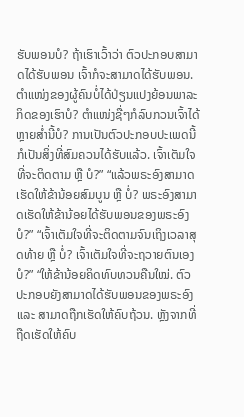ຮັບພອນບໍ? ຖ້າເຮົາເວົ້າວ່າ ຕົວປະກອບສາມາດໄດ້ຮັບພອນ ເຈົ້າກໍຈະສາມາດໄດ້ຮັບພອນ. ຕໍາແໜ່ງຂອງຜູ້ຄົນບໍ່ໄດ້ປ່ຽນແປງຍ້ອນພາລະກິດຂອງເຮົາບໍ? ຕໍາແໜ່ງຊື່ໆກໍລົບກວນເຈົ້າໄດ້ຫຼາຍສໍ່ານີ້ບໍ? ການເປັນຕົວປະກອບປະເພດນີ້ກໍເປັນສິ່ງທີ່ສົມຄວນໄດ້ຮັບແລ້ວ. ເຈົ້າເຕັມໃຈທີ່ຈະຕິດຕາມ ຫຼື ບໍ?” “ແລ້ວພຣະອົງສາມາດເຮັດໃຫ້ຂ້ານ້ອຍສົມບູນ ຫຼື ບໍ່? ພຣະອົງສາມາດເຮັດໃຫ້ຂ້ານ້ອຍໄດ້ຮັບພອນຂອງພຣະອົງບໍ?” “ເຈົ້າເຕັມໃຈທີ່ຈະຕິດຕາມຈົນເຖິງເວລາສຸດທ້າຍ ຫຼື ບໍ່? ເຈົ້າເຕັມໃຈທີ່ຈະຖວາຍຕົນເອງບໍ?” “ໃຫ້ຂ້ານ້ອຍຄິດທົບທວນຄືນໃໝ່. ຕົວປະກອບຍັງສາມາດໄດ້ຮັບພອນຂອງພຣະອົງ ແລະ ສາມາດຖືກເຮັດໃຫ້ຄົບຖ້ວນ. ຫຼັງຈາກທີ່ຖືດເຮັດໃຫ້ຄົບ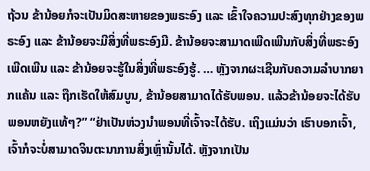ຖ້ວນ ຂ້ານ້ອຍກໍຈະເປັນມິດສະຫາຍຂອງພຣະອົງ ແລະ ເຂົ້າໃຈຄວາມປະສົງທຸກຢ່າງຂອງພຣະອົງ ແລະ ຂ້ານ້ອຍຈະມີສິ່ງທີ່ພຣະອົງມີ. ຂ້ານ້ອຍຈະສາມາດເພີດເພີນກັບສິ່ງທີ່ພຣະອົງເພີດເພີນ ແລະ ຂ້ານ້ອຍຈະຮູ້ໃນສິ່ງທີ່ພຣະອົງຮູ້. … ຫຼັງຈາກຜະເຊີນກັບຄວາມລໍາບາກຍາກແຄ້ນ ແລະ ຖືກເຮັດໃຫ້ສົມບູນ, ຂ້ານ້ອຍສາມາດໄດ້ຮັບພອນ. ແລ້ວຂ້ານ້ອຍຈະໄດ້ຮັບພອນຫຍັງແທ້ໆ?” “ຢ່າເປັນຫ່ວງນໍາພອນທີ່ເຈົ້າຈະໄດ້ຮັບ. ເຖິງແມ່ນວ່າ ເຮົາບອກເຈົ້າ, ເຈົ້າກໍຈະບໍ່ສາມາດຈິນຕະນາການສິ່ງເຫຼົ່ານັ້ນໄດ້. ຫຼັງຈາກເປັນ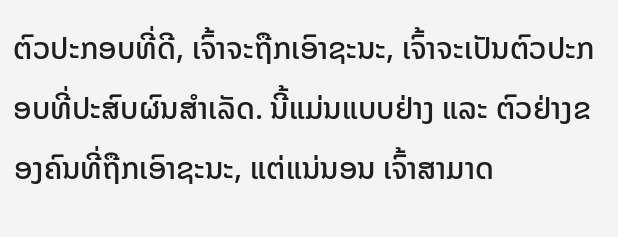ຕົວປະກອບທີ່ດີ, ເຈົ້າຈະຖືກເອົາຊະນະ, ເຈົ້າຈະເປັນຕົວປະກອບທີ່ປະສົບຜົນສຳເລັດ. ນີ້ແມ່ນແບບຢ່າງ ແລະ ຕົວຢ່າງຂອງຄົນທີ່ຖືກເອົາຊະນະ, ແຕ່ແນ່ນອນ ເຈົ້າສາມາດ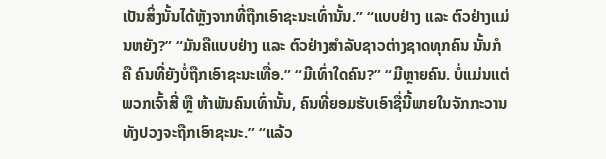ເປັນສິ່ງນັ້ນໄດ້ຫຼັງຈາກທີ່ຖືກເອົາຊະນະເທົ່ານັ້ນ.” “ແບບຢ່າງ ແລະ ຕົວຢ່າງແມ່ນຫຍັງ?” “ມັນຄືແບບຢ່າງ ແລະ ຕົວຢ່າງສຳລັບຊາວຕ່າງຊາດທຸກຄົນ ນັ້ນກໍຄື ຄົນທີ່ຍັງບໍ່ຖືກເອົາຊະນະເທື່ອ.” “ມີເທົ່າໃດຄົນ?” “ມີຫຼາຍຄົນ. ບໍ່ແມ່ນແຕ່ພວກເຈົ້າສີ່ ຫຼື ຫ້າພັນຄົນເທົ່ານັ້ນ, ຄົນທີ່ຍອມຮັບເອົາຊື່ນີ້ພາຍໃນຈັກກະວານທັງປວງຈະຖືກເອົາຊະນະ.” “ແລ້ວ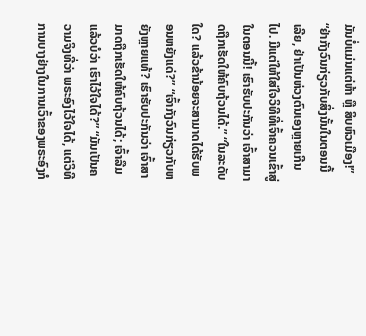ມັນບໍ່ແມ່ນແຕ່ຫ້າ ຫຼື ສິບຫົວເມືອງ!” “ຢ່າກັງວົນກ່ຽວກັບສິ່ງນັ້ນໃນຕອນນີ້ເລີຍ, ຢ່າເປັນຫ່ວງຕົນເອງຫຼາຍເກີນໄປ. ມີແຕ່ໃຫ້ໃສ່ໃຈວິທີທີ່ເຈົ້າຄວນເຂົ້າສູ່ໃນຕອນນີ້! ເຮົາຮັບປະກັນວ່າ ເຈົ້າສາມາດຖືກເຮັດໃຫ້ຄົບຖ້ວນໄດ້.” “ໃນລະດັບໃດ? ແລ້ວຂ້ານ້ອຍຈະສາມາດໄດ້ຮັບພອນຫຍັງແດ່?” “ເຈົ້າກັງວົນກ່ຽວກັບຫຍັງຫຼາຍແທ້? ເຮົາຮັບປະກັນວ່າ ເຈົ້າສາມາດຖືກເຮັດໃຫ້ຄົບຖ້ວນໄດ້; ເຈົ້າລືມແລ້ວບໍວ່າ ເຮົາໄວ້ໃຈໄດ້?” “ມັນເປັນຄວາມຈິງທີ່ວ່າ ພຣະອົງໄວ້ໃຈໄດ້, ແຕ່ວິທີການບາງຢ່າງໃນການເວົ້າຂອງພຣະອົງກໍ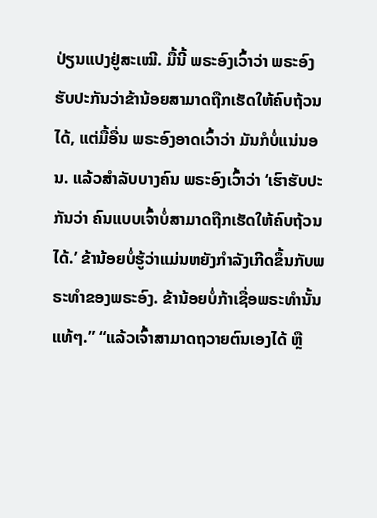ປ່ຽນແປງຢູ່ສະເໝີ. ມື້ນີ້ ພຣະອົງເວົ້າວ່າ ພຣະອົງຮັບປະກັນວ່າຂ້ານ້ອຍສາມາດຖືກເຮັດໃຫ້ຄົບຖ້ວນໄດ້, ແຕ່ມື້ອື່ນ ພຣະອົງອາດເວົ້າວ່າ ມັນກໍບໍ່ແນ່ນອນ. ແລ້ວສຳລັບບາງຄົນ ພຣະອົງເວົ້າວ່າ ‘ເຮົາຮັບປະກັນວ່າ ຄົນແບບເຈົ້າບໍ່ສາມາດຖືກເຮັດໃຫ້ຄົບຖ້ວນໄດ້.’ ຂ້ານ້ອຍບໍ່ຮູ້ວ່າແມ່ນຫຍັງກຳລັງເກີດຂຶ້ນກັບພຣະທຳຂອງພຣະອົງ. ຂ້ານ້ອຍບໍ່ກ້າເຊື່ອພຣະທຳນັ້ນແທ້ໆ.” “ແລ້ວເຈົ້າສາມາດຖວາຍຕົນເອງໄດ້ ຫຼື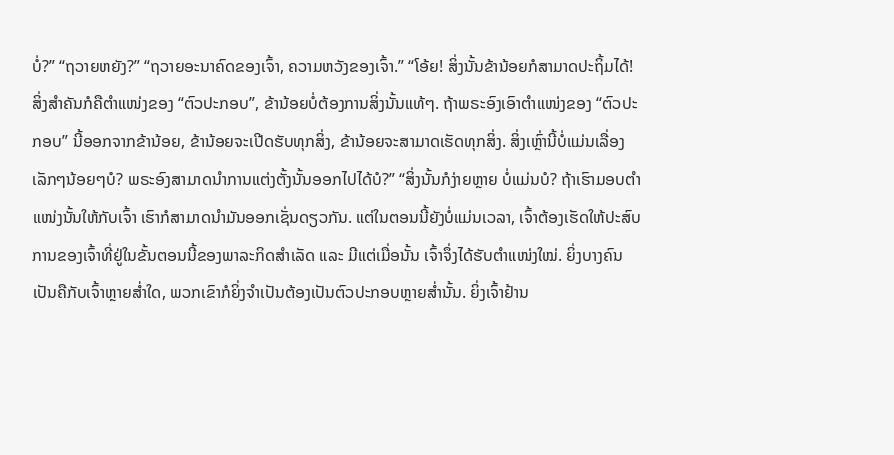ບໍ່?” “ຖວາຍຫຍັງ?” “ຖວາຍອະນາຄົດຂອງເຈົ້າ, ຄວາມຫວັງຂອງເຈົ້າ.” “ໂອ້ຍ! ສິ່ງນັ້ນຂ້ານ້ອຍກໍສາມາດປະຖິ້ມໄດ້! ສິ່ງສຳຄັນກໍຄືຕໍາແໜ່ງຂອງ “ຕົວປະກອບ”, ຂ້ານ້ອຍບໍ່ຕ້ອງການສິ່ງນັ້ນແທ້ໆ. ຖ້າພຣະອົງເອົາຕໍາແໜ່ງຂອງ “ຕົວປະກອບ” ນີ້ອອກຈາກຂ້ານ້ອຍ, ຂ້ານ້ອຍຈະເປີດຮັບທຸກສິ່ງ, ຂ້ານ້ອຍຈະສາມາດເຮັດທຸກສິ່ງ. ສິ່ງເຫຼົ່ານີ້ບໍ່ແມ່ນເລື່ອງເລັກໆນ້ອຍໆບໍ? ພຣະອົງສາມາດນໍາການແຕ່ງຕັ້ງນັ້ນອອກໄປໄດ້ບໍ?” “ສິ່ງນັ້ນກໍງ່າຍຫຼາຍ ບໍ່ແມ່ນບໍ? ຖ້າເຮົາມອບຕໍາແໜ່ງນັ້ນໃຫ້ກັບເຈົ້າ ເຮົາກໍສາມາດນໍາມັນອອກເຊັ່ນດຽວກັນ. ແຕ່ໃນຕອນນີ້ຍັງບໍ່ແມ່ນເວລາ, ເຈົ້າຕ້ອງເຮັດໃຫ້ປະສົບການຂອງເຈົ້າທີ່ຢູ່ໃນຂັ້ນຕອນນີ້ຂອງພາລະກິດສຳເລັດ ແລະ ມີແຕ່ເມື່ອນັ້ນ ເຈົ້າຈຶ່ງໄດ້ຮັບຕໍາແໜ່ງໃໝ່. ຍິ່ງບາງຄົນເປັນຄືກັບເຈົ້າຫຼາຍສໍ່າໃດ, ພວກເຂົາກໍຍິ່ງຈຳເປັນຕ້ອງເປັນຕົວປະກອບຫຼາຍສໍ່ານັ້ນ. ຍິ່ງເຈົ້າຢ້ານ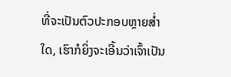ທີ່ຈະເປັນຕົວປະກອບຫຼາຍສໍ່າໃດ, ເຮົາກໍຍິ່ງຈະເອີ້ນວ່າເຈົ້າເປັນ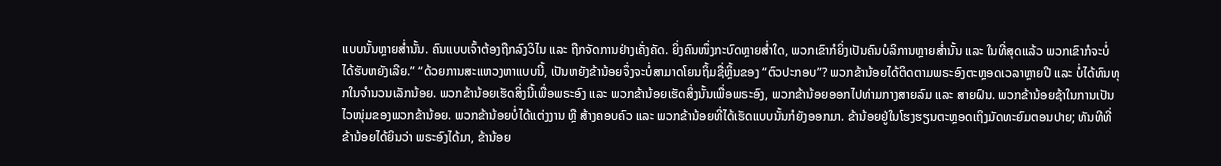ແບບນັ້ນຫຼາຍສໍ່ານັ້ນ. ຄົນແບບເຈົ້າຕ້ອງຖືກລົງວິໄນ ແລະ ຖືກຈັດການຢ່າງເຄັ່ງຄັດ. ຍິ່ງຄົນໜຶ່ງກະບົດຫຼາຍສໍ່າໃດ, ພວກເຂົາກໍຍິ່ງເປັນຄົນບໍລິການຫຼາຍສໍ່ານັ້ນ ແລະ ໃນທີ່ສຸດແລ້ວ ພວກເຂົາກໍຈະບໍ່ໄດ້ຮັບຫຍັງເລີຍ.” “ດ້ວຍການສະແຫວງຫາແບບນີ້, ເປັນຫຍັງຂ້ານ້ອຍຈຶ່ງຈະບໍ່ສາມາດໂຍນຖິ້ມຊື່ຫຼິ້ນຂອງ “ຕົວປະກອບ”? ພວກຂ້ານ້ອຍໄດ້ຕິດຕາມພຣະອົງຕະຫຼອດເວລາຫຼາຍປີ ແລະ ບໍ່ໄດ້ທົນທຸກໃນຈຳນວນເລັກນ້ອຍ. ພວກຂ້ານ້ອຍເຮັດສິ່ງນີ້ເພື່ອພຣະອົງ ແລະ ພວກຂ້ານ້ອຍເຮັດສິ່ງນັ້ນເພື່ອພຣະອົງ, ພວກຂ້ານ້ອຍອອກໄປທ່າມກາງສາຍລົມ ແລະ ສາຍຝົນ. ພວກຂ້ານ້ອຍຊ້າໃນການເປັນໄວໜຸ່ມຂອງພວກຂ້ານ້ອຍ. ພວກຂ້ານ້ອຍບໍ່ໄດ້ແຕ່ງງານ ຫຼື ສ້າງຄອບຄົວ ແລະ ພວກຂ້ານ້ອຍທີ່ໄດ້ເຮັດແບບນັ້ນກໍຍັງອອກມາ. ຂ້ານ້ອຍຢູ່ໃນໂຮງຮຽນຕະຫຼອດເຖິງມັດທະຍົມຕອນປາຍ; ທັນທີທີ່ຂ້ານ້ອຍໄດ້ຍິນວ່າ ພຣະອົງໄດ້ມາ, ຂ້ານ້ອຍ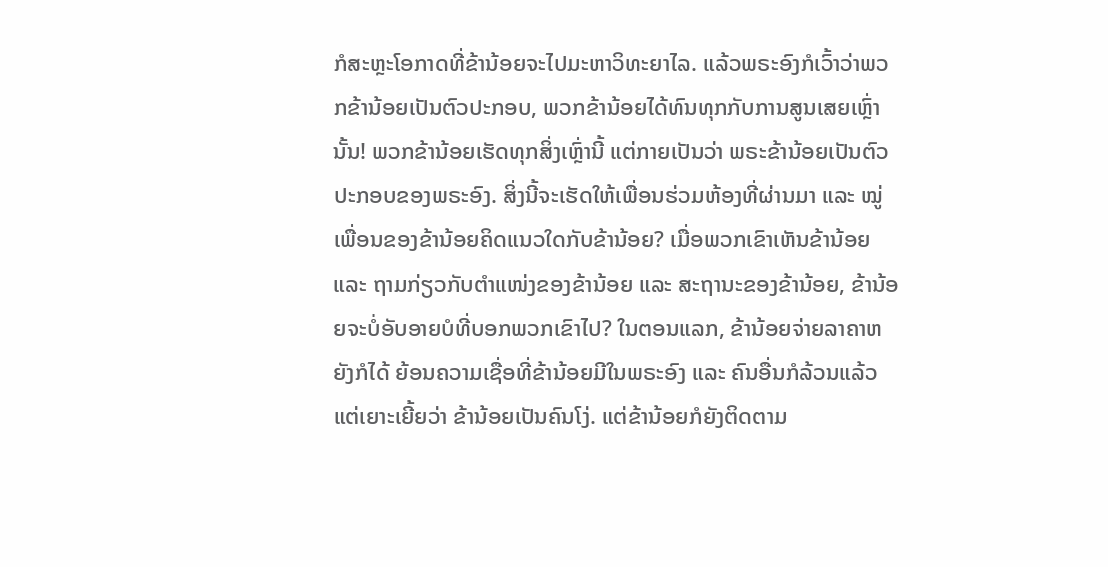ກໍສະຫຼະໂອກາດທີ່ຂ້ານ້ອຍຈະໄປມະຫາວິທະຍາໄລ. ແລ້ວພຣະອົງກໍເວົ້າວ່າພວກຂ້ານ້ອຍເປັນຕົວປະກອບ, ພວກຂ້ານ້ອຍໄດ້ທົນທຸກກັບການສູນເສຍເຫຼົ່ານັ້ນ! ພວກຂ້ານ້ອຍເຮັດທຸກສິ່ງເຫຼົ່ານີ້ ແຕ່ກາຍເປັນວ່າ ພຣະຂ້ານ້ອຍເປັນຕົວປະກອບຂອງພຣະອົງ. ສິ່ງນີ້ຈະເຮັດໃຫ້ເພື່ອນຮ່ວມຫ້ອງທີ່ຜ່ານມາ ແລະ ໝູ່ເພື່ອນຂອງຂ້ານ້ອຍຄິດແນວໃດກັບຂ້ານ້ອຍ? ເມື່ອພວກເຂົາເຫັນຂ້ານ້ອຍ ແລະ ຖາມກ່ຽວກັບຕໍາແໜ່ງຂອງຂ້ານ້ອຍ ແລະ ສະຖານະຂອງຂ້ານ້ອຍ, ຂ້ານ້ອຍຈະບໍ່ອັບອາຍບໍທີ່ບອກພວກເຂົາໄປ? ໃນຕອນແລກ, ຂ້ານ້ອຍຈ່າຍລາຄາຫຍັງກໍໄດ້ ຍ້ອນຄວາມເຊື່ອທີ່ຂ້ານ້ອຍມີໃນພຣະອົງ ແລະ ຄົນອື່ນກໍລ້ວນແລ້ວແຕ່ເຍາະເຍີ້ຍວ່າ ຂ້ານ້ອຍເປັນຄົນໂງ່. ແຕ່ຂ້ານ້ອຍກໍຍັງຕິດຕາມ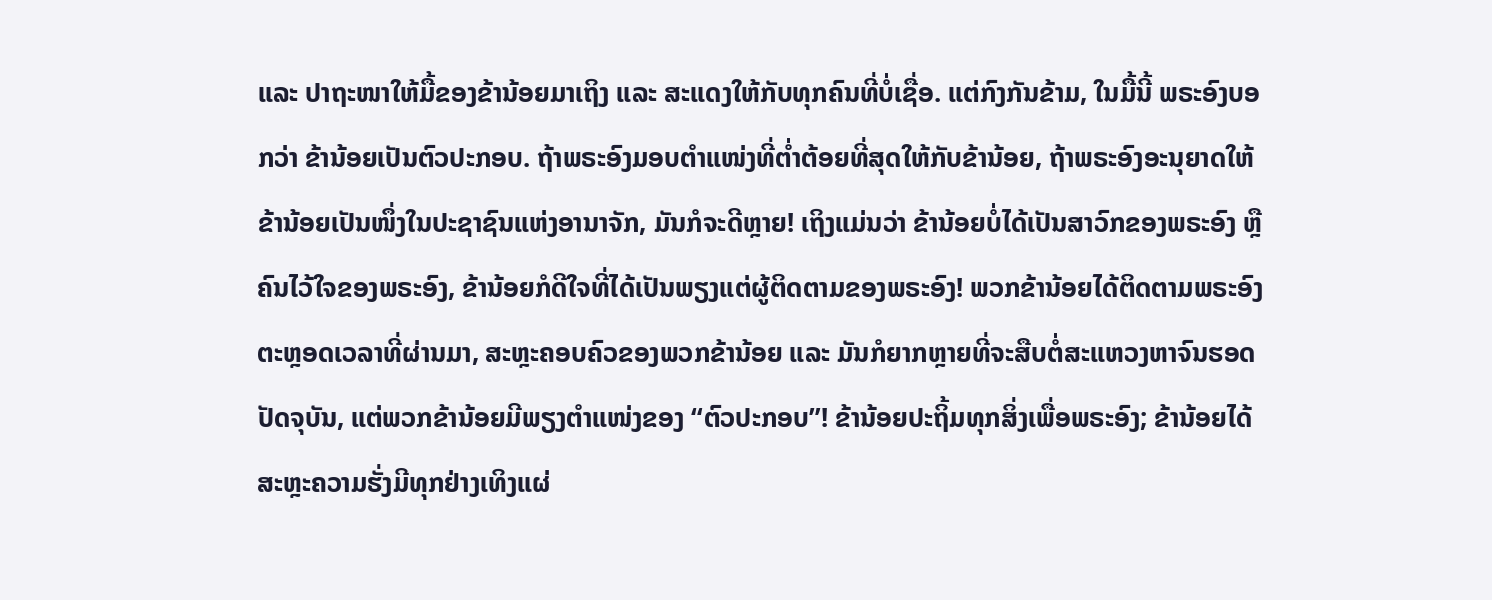ແລະ ປາຖະໜາໃຫ້ມື້ຂອງຂ້ານ້ອຍມາເຖິງ ແລະ ສະແດງໃຫ້ກັບທຸກຄົນທີ່ບໍ່ເຊື່ອ. ແຕ່ກົງກັນຂ້າມ, ໃນມື້ນີ້ ພຣະອົງບອກວ່າ ຂ້ານ້ອຍເປັນຕົວປະກອບ. ຖ້າພຣະອົງມອບຕໍາແໜ່ງທີ່ຕໍ່າຕ້ອຍທີ່ສຸດໃຫ້ກັບຂ້ານ້ອຍ, ຖ້າພຣະອົງອະນຸຍາດໃຫ້ຂ້ານ້ອຍເປັນໜຶ່ງໃນປະຊາຊົນແຫ່ງອານາຈັກ, ມັນກໍຈະດີຫຼາຍ! ເຖິງແມ່ນວ່າ ຂ້ານ້ອຍບໍ່ໄດ້ເປັນສາວົກຂອງພຣະອົງ ຫຼື ຄົນໄວ້ໃຈຂອງພຣະອົງ, ຂ້ານ້ອຍກໍດີໃຈທີ່ໄດ້ເປັນພຽງແຕ່ຜູ້ຕິດຕາມຂອງພຣະອົງ! ພວກຂ້ານ້ອຍໄດ້ຕິດຕາມພຣະອົງຕະຫຼອດເວລາທີ່ຜ່ານມາ, ສະຫຼະຄອບຄົວຂອງພວກຂ້ານ້ອຍ ແລະ ມັນກໍຍາກຫຼາຍທີ່ຈະສືບຕໍ່ສະແຫວງຫາຈົນຮອດປັດຈຸບັນ, ແຕ່ພວກຂ້ານ້ອຍມີພຽງຕໍາແໜ່ງຂອງ “ຕົວປະກອບ”! ຂ້ານ້ອຍປະຖິ້ມທຸກສິ່ງເພື່ອພຣະອົງ; ຂ້ານ້ອຍໄດ້ສະຫຼະຄວາມຮັ່ງມີທຸກຢ່າງເທິງແຜ່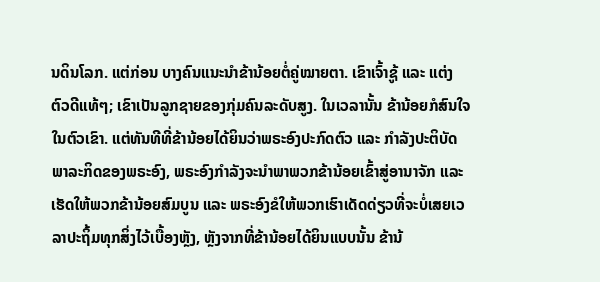ນດິນໂລກ. ແຕ່ກ່ອນ ບາງຄົນແນະນຳຂ້ານ້ອຍຕໍ່ຄູ່ໝາຍຕາ. ເຂົາເຈົ້າຊູ້ ແລະ ແຕ່ງຕົວດີແທ້ໆ; ເຂົາເປັນລູກຊາຍຂອງກຸ່ມຄົນລະດັບສູງ. ໃນເວລານັ້ນ ຂ້ານ້ອຍກໍສົນໃຈໃນຕົວເຂົາ. ແຕ່ທັນທີທີ່ຂ້ານ້ອຍໄດ້ຍິນວ່າພຣະອົງປະກົດຕົວ ແລະ ກຳລັງປະຕິບັດພາລະກິດຂອງພຣະອົງ, ພຣະອົງກຳລັງຈະນໍາພາພວກຂ້ານ້ອຍເຂົ້າສູ່ອານາຈັກ ແລະ ເຮັດໃຫ້ພວກຂ້ານ້ອຍສົມບູນ ແລະ ພຣະອົງຂໍໃຫ້ພວກເຮົາເດັດດ່ຽວທີ່ຈະບໍ່ເສຍເວລາປະຖິ້ມທຸກສິ່ງໄວ້ເບື້ອງຫຼັງ, ຫຼັງຈາກທີ່ຂ້ານ້ອຍໄດ້ຍິນແບບນັ້ນ ຂ້ານ້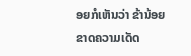ອຍກໍເຫັນວ່າ ຂ້ານ້ອຍຂາດຄວາມເດັດ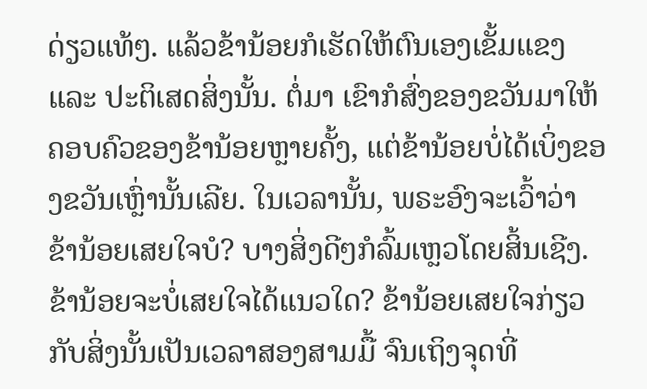ດ່ຽວແທ້ໆ. ແລ້ວຂ້ານ້ອຍກໍເຮັດໃຫ້ຕົນເອງເຂັ້ມແຂງ ແລະ ປະຕິເສດສິ່ງນັ້ນ. ຕໍ່ມາ ເຂົາກໍສົ່ງຂອງຂວັນມາໃຫ້ຄອບຄົວຂອງຂ້ານ້ອຍຫຼາຍຄັ້ງ, ແຕ່ຂ້ານ້ອຍບໍ່ໄດ້ເບິ່ງຂອງຂວັນເຫຼົ່ານັ້ນເລີຍ. ໃນເວລານັ້ນ, ພຣະອົງຈະເວົ້າວ່າ ຂ້ານ້ອຍເສຍໃຈບໍ? ບາງສິ່ງດີໆກໍລົ້ມເຫຼວໂດຍສິ້ນເຊີງ. ຂ້ານ້ອຍຈະບໍ່ເສຍໃຈໄດ້ແນວໃດ? ຂ້ານ້ອຍເສຍໃຈກ່ຽວກັບສິ່ງນັ້ນເປັນເວລາສອງສາມມື້ ຈົນເຖິງຈຸດທີ່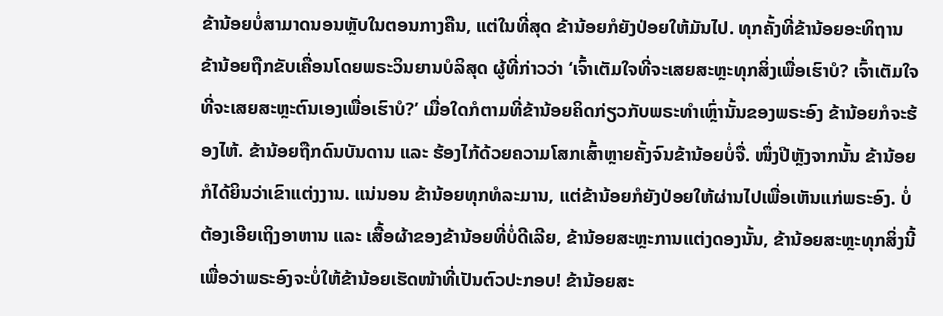ຂ້ານ້ອຍບໍ່ສາມາດນອນຫຼັບໃນຕອນກາງຄືນ, ແຕ່ໃນທີ່ສຸດ ຂ້ານ້ອຍກໍຍັງປ່ອຍໃຫ້ມັນໄປ. ທຸກຄັ້ງທີ່ຂ້ານ້ອຍອະທິຖານ ຂ້ານ້ອຍຖືກຂັບເຄື່ອນໂດຍພຣະວິນຍານບໍລິສຸດ ຜູ້ທີ່ກ່າວວ່າ ‘ເຈົ້າເຕັມໃຈທີ່ຈະເສຍສະຫຼະທຸກສິ່ງເພື່ອເຮົາບໍ? ເຈົ້າເຕັມໃຈທີ່ຈະເສຍສະຫຼະຕົນເອງເພື່ອເຮົາບໍ?’ ເມື່ອໃດກໍຕາມທີ່ຂ້ານ້ອຍຄິດກ່ຽວກັບພຣະທຳເຫຼົ່ານັ້ນຂອງພຣະອົງ ຂ້ານ້ອຍກໍຈະຮ້ອງໄຫ້. ຂ້ານ້ອຍຖືກດົນບັນດານ ແລະ ຮ້ອງໄກ້ດ້ວຍຄວາມໂສກເສົ້າຫຼາຍຄັ້ງຈົນຂ້ານ້ອຍບໍ່ຈື່. ໜຶ່ງປີຫຼັງຈາກນັ້ນ ຂ້ານ້ອຍກໍໄດ້ຍິນວ່າເຂົາແຕ່ງງານ. ແນ່ນອນ ຂ້ານ້ອຍທຸກທໍລະມານ, ແຕ່ຂ້ານ້ອຍກໍຍັງປ່ອຍໃຫ້ຜ່ານໄປເພື່ອເຫັນແກ່ພຣະອົງ. ບໍ່ຕ້ອງເອີຍເຖິງອາຫານ ແລະ ເສື້ອຜ້າຂອງຂ້ານ້ອຍທີ່ບໍ່ດີເລີຍ, ຂ້ານ້ອຍສະຫຼະການແຕ່ງດອງນັ້ນ, ຂ້ານ້ອຍສະຫຼະທຸກສິ່ງນີ້ ເພື່ອວ່າພຣະອົງຈະບໍ່ໃຫ້ຂ້ານ້ອຍເຮັດໜ້າທີ່ເປັນຕົວປະກອບ! ຂ້ານ້ອຍສະ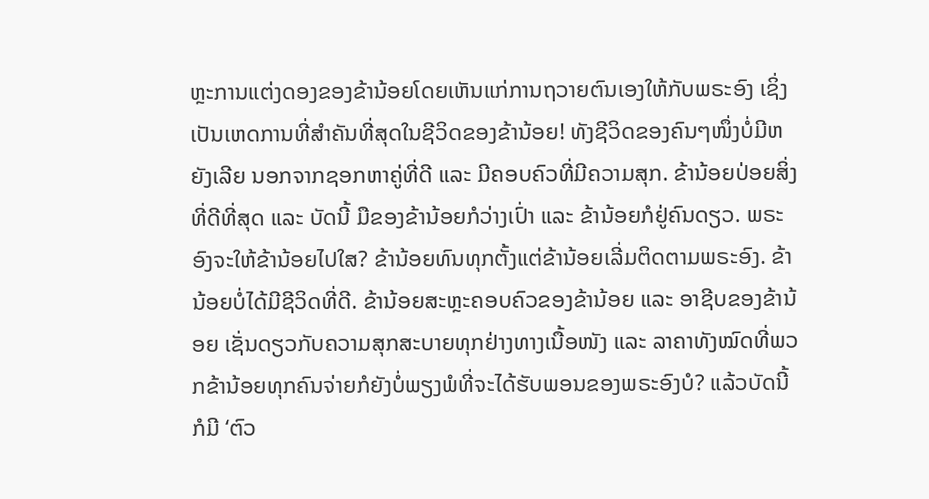ຫຼະການແຕ່ງດອງຂອງຂ້ານ້ອຍໂດຍເຫັນແກ່ການຖວາຍຕົນເອງໃຫ້ກັບພຣະອົງ ເຊິ່ງເປັນເຫດການທີ່ສຳຄັນທີ່ສຸດໃນຊີວິດຂອງຂ້ານ້ອຍ! ທັງຊີວິດຂອງຄົນໆໜຶ່ງບໍ່ມີຫຍັງເລີຍ ນອກຈາກຊອກຫາຄູ່ທີ່ດີ ແລະ ມີຄອບຄົວທີ່ມີຄວາມສຸກ. ຂ້ານ້ອຍປ່ອຍສິ່ງທີ່ດີທີ່ສຸດ ແລະ ບັດນີ້ ມືຂອງຂ້ານ້ອຍກໍວ່າງເປົ່າ ແລະ ຂ້ານ້ອຍກໍຢູ່ຄົນດຽວ. ພຣະອົງຈະໃຫ້ຂ້ານ້ອຍໄປໃສ? ຂ້ານ້ອຍທົນທຸກຕັ້ງແຕ່ຂ້ານ້ອຍເລີ່ມຕິດຕາມພຣະອົງ. ຂ້ານ້ອຍບໍ່ໄດ້ມີຊີວິດທີ່ດີ. ຂ້ານ້ອຍສະຫຼະຄອບຄົວຂອງຂ້ານ້ອຍ ແລະ ອາຊີບຂອງຂ້ານ້ອຍ ເຊັ່ນດຽວກັບຄວາມສຸກສະບາຍທຸກຢ່າງທາງເນື້ອໜັງ ແລະ ລາຄາທັງໝົດທີ່ພວກຂ້ານ້ອຍທຸກຄົນຈ່າຍກໍຍັງບໍ່ພຽງພໍທີ່ຈະໄດ້ຮັບພອນຂອງພຣະອົງບໍ? ແລ້ວບັດນີ້ ກໍມີ ‘ຕົວ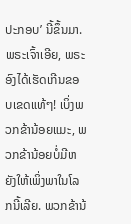ປະກອບ’ ນີ້ຂຶ້ນມາ. ພຣະເຈົ້າເອີຍ, ພຣະອົງໄດ້ເຮັດເກີນຂອບເຂດແທ້ໆ! ເບິ່ງພວກຂ້ານ້ອຍແມະ, ພວກຂ້ານ້ອຍບໍ່ມີຫຍັງໃຫ້ເພິ່ງພາໃນໂລກນີ້ເລີຍ. ພວກຂ້ານ້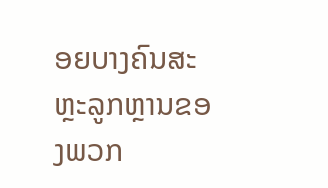ອຍບາງຄົນສະຫຼະລູກຫຼານຂອງພວກ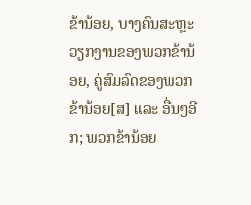ຂ້ານ້ອຍ, ບາງຄົນສະຫຼະວຽກງານຂອງພວກຂ້ານ້ອຍ, ຄູ່ສົມລົດຂອງພວກຂ້ານ້ອຍ[ສ] ແລະ ອື່ນໆອີກ; ພວກຂ້ານ້ອຍ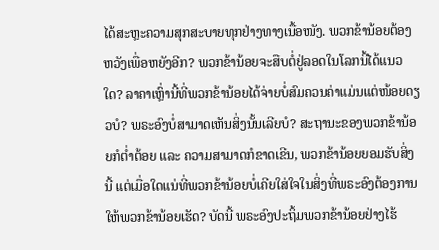ໄດ້ສະຫຼະຄວາມສຸກສະບາຍທຸກຢ່າງທາງເນື້ອໜັງ. ພວກຂ້ານ້ອຍຕ້ອງຫວັງເພື່ອຫຍັງອີກ? ພວກຂ້ານ້ອຍຈະສືບຕໍ່ຢູ່ລອດໃນໂລກນີ້ໄດ້ແນວໃດ? ລາຄາເຫຼົ່ານີ້ທີ່ພວກຂ້ານ້ອຍໄດ້ຈ່າຍບໍ່ສົມຄວນຄ່າແມ່ນແຕ່ໜ້ອຍດຽວບໍ? ພຣະອົງບໍ່ສາມາດເຫັນສິ່ງນັ້ນເລີຍບໍ? ສະຖານະຂອງພວກຂ້ານ້ອຍກໍຕໍ່າຕ້ອຍ ແລະ ຄວາມສາມາດກໍຂາດເຂີນ, ພວກຂ້ານ້ອຍຍອມຮັບສິ່ງນີ້ ແຕ່ເມື່ອໃດແນ່ທີ່ພວກຂ້ານ້ອຍບໍ່ເຄີຍໃສ່ໃຈໃນສິ່ງທີ່ພຣະອົງຕ້ອງການໃຫ້ພວກຂ້ານ້ອຍເຮັດ? ບັດນີ້ ພຣະອົງປະຖິ້ມພວກຂ້ານ້ອຍຢ່າງໄຮ້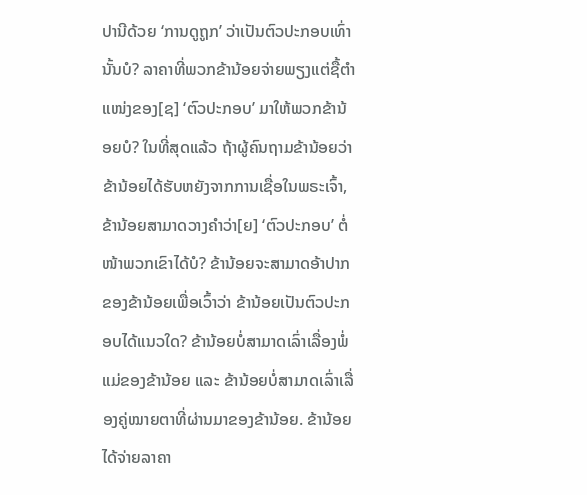ປານີດ້ວຍ ‘ການດູຖູກ’ ວ່າເປັນຕົວປະກອບເທົ່ານັ້ນບໍ? ລາຄາທີ່ພວກຂ້ານ້ອຍຈ່າຍພຽງແຕ່ຊື້ຕໍາແໜ່ງຂອງ[ຊ] ‘ຕົວປະກອບ’ ມາໃຫ້ພວກຂ້ານ້ອຍບໍ? ໃນທີ່ສຸດແລ້ວ ຖ້າຜູ້ຄົນຖາມຂ້ານ້ອຍວ່າ ຂ້ານ້ອຍໄດ້ຮັບຫຍັງຈາກການເຊື່ອໃນພຣະເຈົ້າ, ຂ້ານ້ອຍສາມາດວາງຄຳວ່າ[ຍ] ‘ຕົວປະກອບ’ ຕໍ່ໜ້າພວກເຂົາໄດ້ບໍ? ຂ້ານ້ອຍຈະສາມາດອ້າປາກຂອງຂ້ານ້ອຍເພື່ອເວົ້າວ່າ ຂ້ານ້ອຍເປັນຕົວປະກອບໄດ້ແນວໃດ? ຂ້ານ້ອຍບໍ່ສາມາດເລົ່າເລື່ອງພໍ່ແມ່ຂອງຂ້ານ້ອຍ ແລະ ຂ້ານ້ອຍບໍ່ສາມາດເລົ່າເລື່ອງຄູ່ໝາຍຕາທີ່ຜ່ານມາຂອງຂ້ານ້ອຍ. ຂ້ານ້ອຍໄດ້ຈ່າຍລາຄາ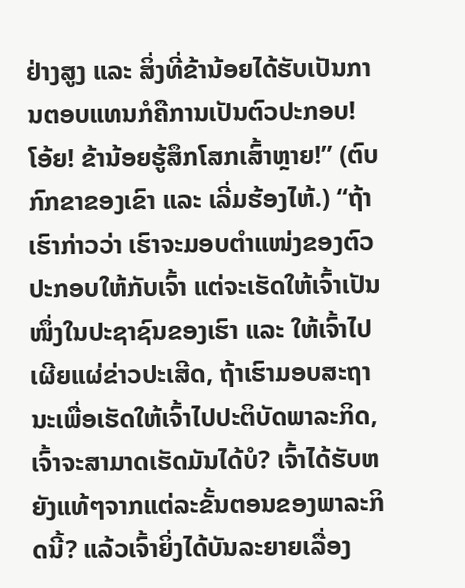ຢ່າງສູງ ແລະ ສິ່ງທີ່ຂ້ານ້ອຍໄດ້ຮັບເປັນການຕອບແທນກໍຄືການເປັນຕົວປະກອບ! ໂອ້ຍ! ຂ້ານ້ອຍຮູ້ສຶກໂສກເສົ້າຫຼາຍ!” (ຕົບກົກຂາຂອງເຂົາ ແລະ ເລີ່ມຮ້ອງໄຫ້.) “ຖ້າເຮົາກ່າວວ່າ ເຮົາຈະມອບຕໍາແໜ່ງຂອງຕົວປະກອບໃຫ້ກັບເຈົ້າ ແຕ່ຈະເຮັດໃຫ້ເຈົ້າເປັນໜຶ່ງໃນປະຊາຊົນຂອງເຮົາ ແລະ ໃຫ້ເຈົ້າໄປເຜີຍແຜ່ຂ່າວປະເສີດ, ຖ້າເຮົາມອບສະຖານະເພື່ອເຮັດໃຫ້ເຈົ້າໄປປະຕິບັດພາລະກິດ, ເຈົ້າຈະສາມາດເຮັດມັນໄດ້ບໍ? ເຈົ້າໄດ້ຮັບຫຍັງແທ້ໆຈາກແຕ່ລະຂັ້ນຕອນຂອງພາລະກິດນີ້? ແລ້ວເຈົ້າຍິ່ງໄດ້ບັນລະຍາຍເລື່ອງ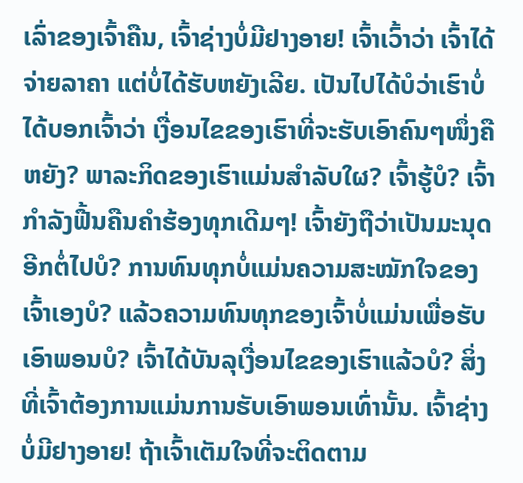ເລົ່າຂອງເຈົ້າຄືນ, ເຈົ້າຊ່າງບໍ່ມີຢາງອາຍ! ເຈົ້າເວົ້າວ່າ ເຈົ້າໄດ້ຈ່າຍລາຄາ ແຕ່ບໍ່ໄດ້ຮັບຫຍັງເລີຍ. ເປັນໄປໄດ້ບໍວ່າເຮົາບໍ່ໄດ້ບອກເຈົ້າວ່າ ເງື່ອນໄຂຂອງເຮົາທີ່ຈະຮັບເອົາຄົນໆໜຶ່ງຄືຫຍັງ? ພາລະກິດຂອງເຮົາແມ່ນສຳລັບໃຜ? ເຈົ້າຮູ້ບໍ? ເຈົ້າກຳລັງຟື້ນຄືນຄຳຮ້ອງທຸກເດີມໆ! ເຈົ້າຍັງຖືວ່າເປັນມະນຸດອີກຕໍ່ໄປບໍ? ການທົນທຸກບໍ່ແມ່ນຄວາມສະໝັກໃຈຂອງເຈົ້າເອງບໍ? ແລ້ວຄວາມທົນທຸກຂອງເຈົ້າບໍ່ແມ່ນເພື່ອຮັບເອົາພອນບໍ? ເຈົ້າໄດ້ບັນລຸເງື່ອນໄຂຂອງເຮົາແລ້ວບໍ? ສິ່ງທີ່ເຈົ້າຕ້ອງການແມ່ນການຮັບເອົາພອນເທົ່ານັ້ນ. ເຈົ້າຊ່າງບໍ່ມີຢາງອາຍ! ຖ້າເຈົ້າເຕັມໃຈທີ່ຈະຕິດຕາມ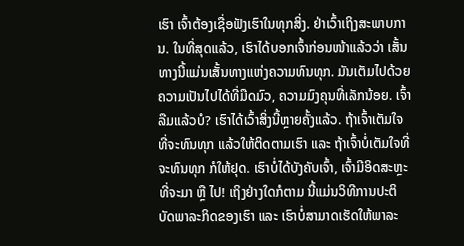ເຮົາ ເຈົ້າຕ້ອງເຊື່ອຟັງເຮົາໃນທຸກສິ່ງ. ຢ່າເວົ້າເຖິງສະພາບການ. ໃນທີ່ສຸດແລ້ວ, ເຮົາໄດ້ບອກເຈົ້າກ່ອນໜ້າແລ້ວວ່າ ເສັ້ນທາງນີ້ແມ່ນເສັ້ນທາງແຫ່ງຄວາມທົນທຸກ. ມັນເຕັມໄປດ້ວຍຄວາມເປັນໄປໄດ້ທີ່ມືດມົວ, ຄວາມມົງຄຸນທີ່ເລັກນ້ອຍ. ເຈົ້າລືມແລ້ວບໍ? ເຮົາໄດ້ເວົ້າສິ່ງນີ້ຫຼາຍຄັ້ງແລ້ວ. ຖ້າເຈົ້າເຕັມໃຈທີ່ຈະທົນທຸກ ແລ້ວໃຫ້ຕິດຕາມເຮົາ ແລະ ຖ້າເຈົ້າບໍ່ເຕັມໃຈທີ່ຈະທົນທຸກ ກໍໃຫ້ຢຸດ. ເຮົາບໍ່ໄດ້ບັງຄັບເຈົ້າ, ເຈົ້າມີອິດສະຫຼະທີ່ຈະມາ ຫຼື ໄປ! ເຖິງຢ່າງໃດກໍຕາມ ນີ້ແມ່ນວິທີການປະຕິບັດພາລະກິດຂອງເຮົາ ແລະ ເຮົາບໍ່ສາມາດເຮັດໃຫ້ພາລະ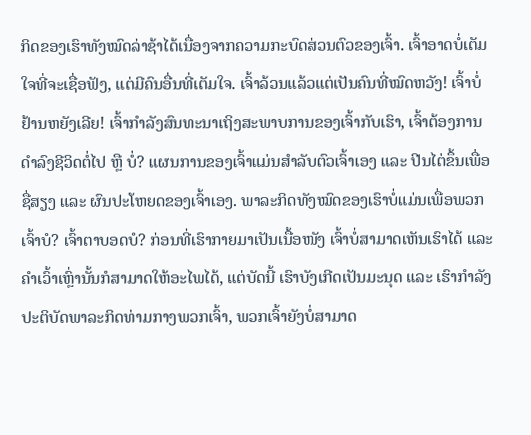ກິດຂອງເຮົາທັງໝົດລ່າຊ້າໄດ້ເນື່ອງຈາກຄວາມກະບົດສ່ວນຕົວຂອງເຈົ້າ. ເຈົ້າອາດບໍ່ເຕັມໃຈທີ່ຈະເຊື່ອຟັງ, ແຕ່ມີຄົນອື່ນທີ່ເຕັມໃຈ. ເຈົ້າລ້ວນແລ້ວແຕ່ເປັນຄົນທີ່ໝົດຫວັງ! ເຈົ້າບໍ່ຢ້ານຫຍັງເລີຍ! ເຈົ້າກຳລັງສົນທະນາເຖິງສະພາບການຂອງເຈົ້າກັບເຮົາ, ເຈົ້າຕ້ອງການດຳລົງຊີວິດຕໍ່ໄປ ຫຼື ບໍ່? ແຜນການຂອງເຈົ້າແມ່ນສຳລັບຕົວເຈົ້າເອງ ແລະ ປີນໄຕ່ຂຶ້ນເພື່ອຊື່ສຽງ ແລະ ຜົນປະໂຫຍດຂອງເຈົ້າເອງ. ພາລະກິດທັງໝົດຂອງເຮົາບໍ່ແມ່ນເພື່ອພວກເຈົ້າບໍ? ເຈົ້າຕາບອດບໍ? ກ່ອນທີ່ເຮົາກາຍມາເປັນເນື້ອໜັງ ເຈົ້າບໍ່ສາມາດເຫັນເຮົາໄດ້ ແລະ ຄຳເວົ້າເຫຼົ່ານັ້ນກໍສາມາດໃຫ້ອະໄພໄດ້, ແຕ່ບັດນີ້ ເຮົາບັງເກີດເປັນມະນຸດ ແລະ ເຮົາກຳລັງປະຕິບັດພາລະກິດທ່າມກາງພວກເຈົ້າ, ພວກເຈົ້າຍັງບໍ່ສາມາດ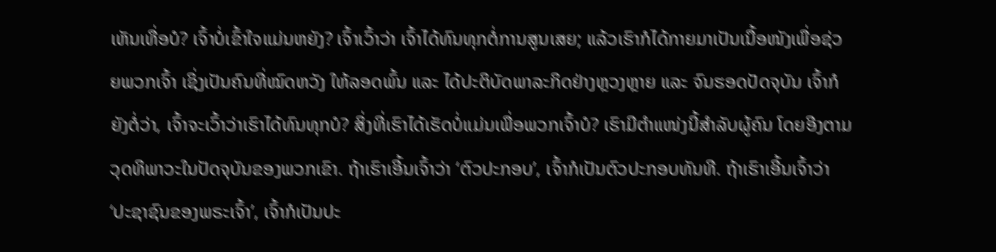ເຫັນເທື່ອບໍ? ເຈົ້າບໍ່ເຂົ້າໃຈແມ່ນຫຍັງ? ເຈົ້າເວົ້າວ່າ ເຈົ້າໄດ້ທົນທຸກຕໍ່ການສູນເສຍ; ແລ້ວເຮົາກໍໄດ້ກາຍມາເປັນເນື້ອໜັງເພື່ອຊ່ວຍພວກເຈົ້າ ເຊິ່ງເປັນຄົນທີ່ໝົດຫວັງ ໃຫ້ລອດພົ້ນ ແລະ ໄດ້ປະຕິບັດພາລະກິດຢ່າງຫຼວງຫຼາຍ ແລະ ຈົນຮອດປັດຈຸບັນ ເຈົ້າກໍຍັງຕໍ່ວ່າ, ເຈົ້າຈະເວົ້າວ່າເຮົາໄດ້ທົນທຸກບໍ? ສິ່ງທີ່ເຮົາໄດ້ເຮັດບໍ່ແມ່ນເພື່ອພວກເຈົ້າບໍ? ເຮົາມີຕໍາແໜ່ງນີ້ສຳລັບຜູ້ຄົນ ໂດຍອີງຕາມວຸດທິພາວະໃນປັດຈຸບັນຂອງພວກເຂົາ. ຖ້າເຮົາເອີ້ນເຈົ້າວ່າ ‘ຕົວປະກອບ’, ເຈົ້າກໍເປັນຕົວປະກອບທັນທີ. ຖ້າເຮົາເອີ້ນເຈົ້າວ່າ ‘ປະຊາຊົນຂອງພຣະເຈົ້າ’, ເຈົ້າກໍເປັນປະ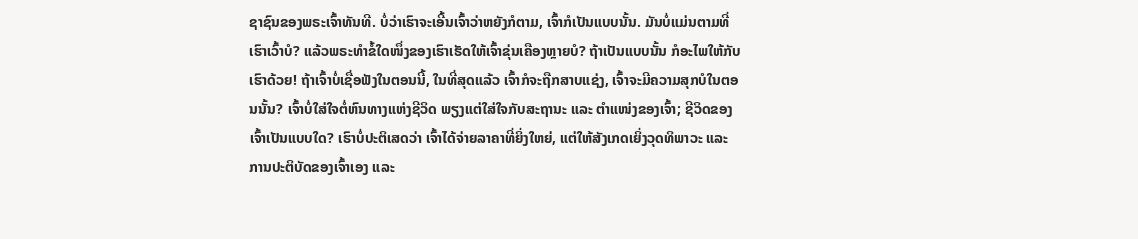ຊາຊົນຂອງພຣະເຈົ້າທັນທີ. ບໍ່ວ່າເຮົາຈະເອີ້ນເຈົ້າວ່າຫຍັງກໍຕາມ, ເຈົ້າກໍເປັນແບບນັ້ນ. ມັນບໍ່ແມ່ນຕາມທີ່ເຮົາເວົ້າບໍ? ແລ້ວພຣະທຳຂໍ້ໃດໜຶ່ງຂອງເຮົາເຮັດໃຫ້ເຈົ້າຂຸ່ນເຄືອງຫຼາຍບໍ? ຖ້າເປັນແບບນັ້ນ ກໍອະໄພໃຫ້ກັບເຮົາດ້ວຍ! ຖ້າເຈົ້າບໍ່ເຊື່ອຟັງໃນຕອນນີ້, ໃນທີ່ສຸດແລ້ວ ເຈົ້າກໍຈະຖືກສາບແຊ່ງ, ເຈົ້າຈະມີຄວາມສຸກບໍໃນຕອນນັ້ນ? ເຈົ້າບໍ່ໃສ່ໃຈຕໍ່ຫົນທາງແຫ່ງຊີວິດ ພຽງແຕ່ໃສ່ໃຈກັບສະຖານະ ແລະ ຕໍາແໜ່ງຂອງເຈົ້າ; ຊີວິດຂອງເຈົ້າເປັນແບບໃດ? ເຮົາບໍ່ປະຕິເສດວ່າ ເຈົ້າໄດ້ຈ່າຍລາຄາທີ່ຍິ່ງໃຫຍ່, ແຕ່ໃຫ້ສັງເກດເຍິ່ງວຸດທິພາວະ ແລະ ການປະຕິບັດຂອງເຈົ້າເອງ ແລະ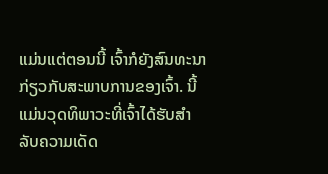ແມ່ນແຕ່ຕອນນີ້ ເຈົ້າກໍຍັງສົນທະນາກ່ຽວກັບສະພາບການຂອງເຈົ້າ. ນີ້ແມ່ນວຸດທິພາວະທີ່ເຈົ້າໄດ້ຮັບສຳລັບຄວາມເດັດ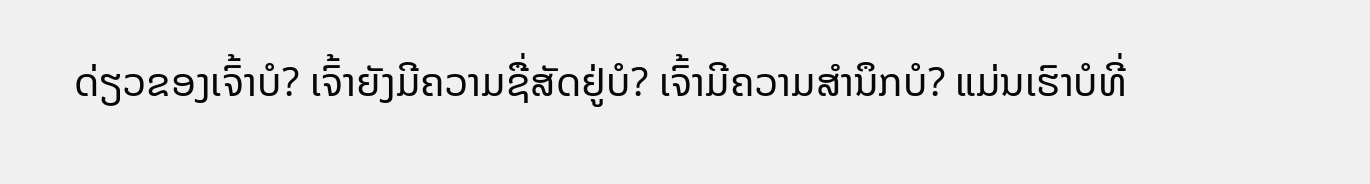ດ່ຽວຂອງເຈົ້າບໍ? ເຈົ້າຍັງມີຄວາມຊື່ສັດຢູ່ບໍ? ເຈົ້າມີຄວາມສຳນຶກບໍ? ແມ່ນເຮົາບໍທີ່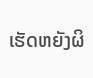ເຮັດຫຍັງຜິ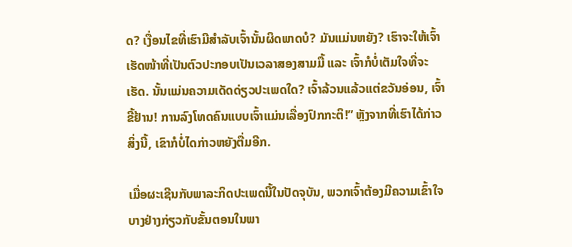ດ? ເງື່ອນໄຂທີ່ເຮົາມີສຳລັບເຈົ້ານັ້ນຜິດພາດບໍ? ມັນແມ່ນຫຍັງ? ເຮົາຈະໃຫ້ເຈົ້າເຮັດໜ້າທີ່ເປັນຕົວປະກອບເປັນເວລາສອງສາມມື້ ແລະ ເຈົ້າກໍບໍ່ເຕັມໃຈທີ່ຈະເຮັດ. ນັ້ນແມ່ນຄວາມເດັດດ່ຽວປະເພດໃດ? ເຈົ້າລ້ວນແລ້ວແຕ່ຂວັນອ່ອນ, ເຈົ້າຂີ້ຢ້ານ! ການລົງໂທດຄົນແບບເຈົ້າແມ່ນເລື່ອງປົກກະຕິ!” ຫຼັງຈາກທີ່ເຮົາໄດ້ກ່າວສິ່ງນີ້, ເຂົາກໍບໍ່ໄດກ່າວຫຍັງຕື່ມອີກ.

ເມື່ອຜະເຊີນກັບພາລະກິດປະເພດນີ້ໃນປັດຈຸບັນ, ພວກເຈົ້າຕ້ອງມີຄວາມເຂົ້າໃຈບາງຢ່າງກ່ຽວກັບຂັ້ນຕອນໃນພາ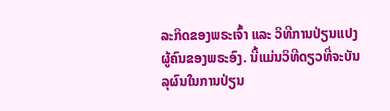ລະກິດຂອງພຣະເຈົ້າ ແລະ ວິທີການປ່ຽນແປງຜູ້ຄົນຂອງພຣະອົງ. ນີ້ແມ່ນວິທີດຽວທີ່ຈະບັນລຸຜົນໃນການປ່ຽນ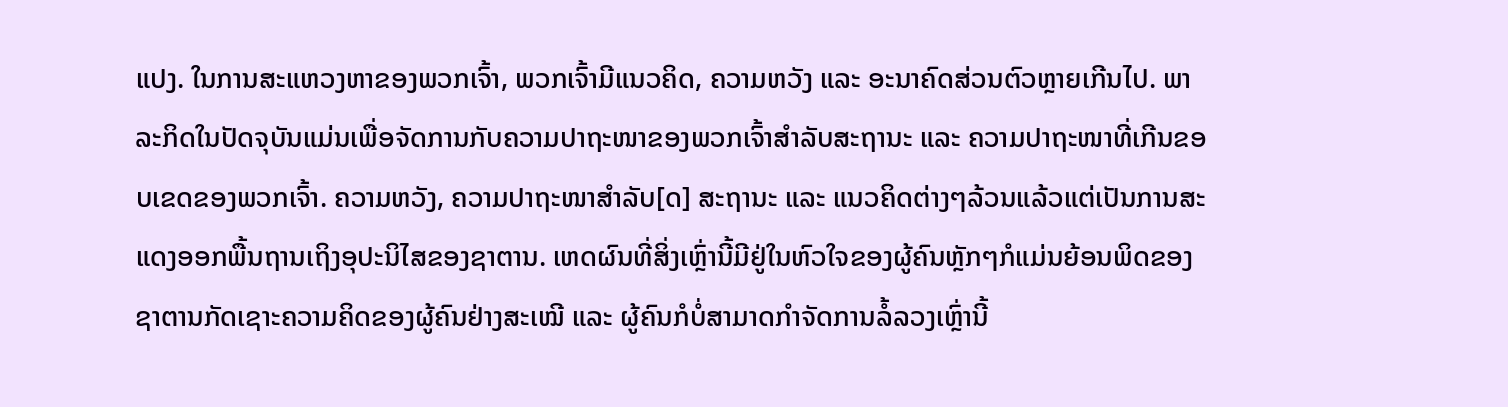ແປງ. ໃນການສະແຫວງຫາຂອງພວກເຈົ້າ, ພວກເຈົ້າມີແນວຄິດ, ຄວາມຫວັງ ແລະ ອະນາຄົດສ່ວນຕົວຫຼາຍເກີນໄປ. ພາລະກິດໃນປັດຈຸບັນແມ່ນເພື່ອຈັດການກັບຄວາມປາຖະໜາຂອງພວກເຈົ້າສຳລັບສະຖານະ ແລະ ຄວາມປາຖະໜາທີ່ເກີນຂອບເຂດຂອງພວກເຈົ້າ. ຄວາມຫວັງ, ຄວາມປາຖະໜາສຳລັບ[ດ] ສະຖານະ ແລະ ແນວຄິດຕ່າງໆລ້ວນແລ້ວແຕ່ເປັນການສະແດງອອກພື້ນຖານເຖິງອຸປະນິໄສຂອງຊາຕານ. ເຫດຜົນທີ່ສິ່ງເຫຼົ່ານີ້ມີຢູ່ໃນຫົວໃຈຂອງຜູ້ຄົນຫຼັກໆກໍແມ່ນຍ້ອນພິດຂອງຊາຕານກັດເຊາະຄວາມຄິດຂອງຜູ້ຄົນຢ່າງສະເໝີ ແລະ ຜູ້ຄົນກໍບໍ່ສາມາດກຳຈັດການລໍ້ລວງເຫຼົ່ານີ້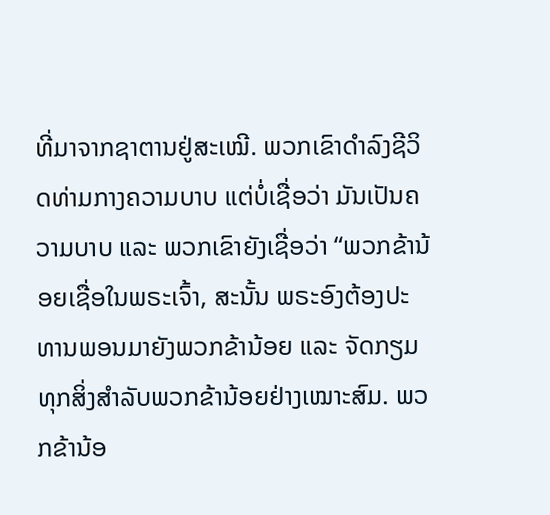ທີ່ມາຈາກຊາຕານຢູ່ສະເໝີ. ພວກເຂົາດຳລົງຊີວິດທ່າມກາງຄວາມບາບ ແຕ່ບໍ່ເຊື່ອວ່າ ມັນເປັນຄວາມບາບ ແລະ ພວກເຂົາຍັງເຊື່ອວ່າ “ພວກຂ້ານ້ອຍເຊື່ອໃນພຣະເຈົ້າ, ສະນັ້ນ ພຣະອົງຕ້ອງປະທານພອນມາຍັງພວກຂ້ານ້ອຍ ແລະ ຈັດກຽມທຸກສິ່ງສຳລັບພວກຂ້ານ້ອຍຢ່າງເໝາະສົມ. ພວກຂ້ານ້ອ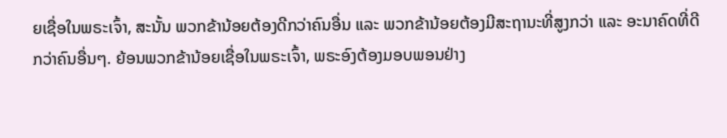ຍເຊື່ອໃນພຣະເຈົ້າ, ສະນັ້ນ ພວກຂ້ານ້ອຍຕ້ອງດີກວ່າຄົນອື່ນ ແລະ ພວກຂ້ານ້ອຍຕ້ອງມີສະຖານະທີ່ສູງກວ່າ ແລະ ອະນາຄົດທີ່ດີກວ່າຄົນອື່ນໆ. ຍ້ອນພວກຂ້ານ້ອຍເຊື່ອໃນພຣະເຈົ້າ, ພຣະອົງຕ້ອງມອບພອນຢ່າງ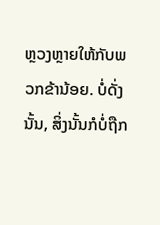ຫຼວງຫຼາຍໃຫ້ກັບພວກຂ້ານ້ອຍ. ບໍ່ດັ່ງນັ້ນ, ສິ່ງນັ້ນກໍບໍ່ຖືກ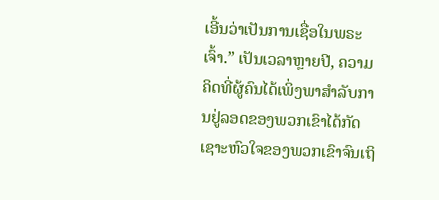ເອີ້ນວ່າເປັນການເຊື່ອໃນພຣະເຈົ້າ.” ເປັນເວລາຫຼາຍປີ, ຄວາມຄິດທີ່ຜູ້ຄົນໄດ້ເພິ່ງພາສຳລັບການຢູ່ລອດຂອງພວກເຂົາໄດ້ກັດເຊາະຫົວໃຈຂອງພວກເຂົາຈົນເຖິ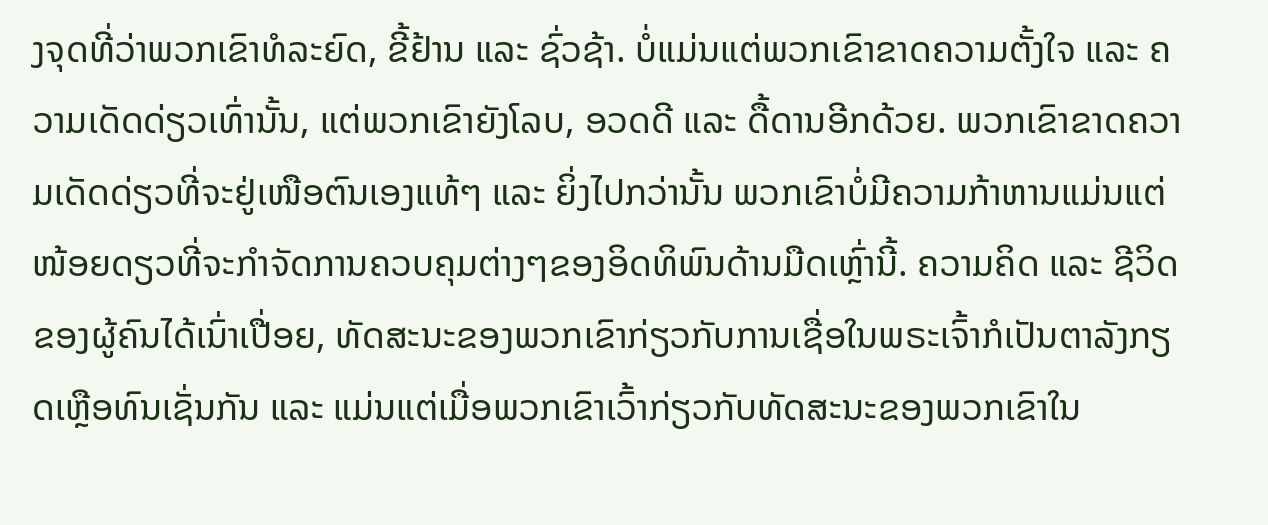ງຈຸດທີ່ວ່າພວກເຂົາທໍລະຍົດ, ຂີ້ຢ້ານ ແລະ ຊົ່ວຊ້າ. ບໍ່ແມ່ນແຕ່ພວກເຂົາຂາດຄວາມຕັ້ງໃຈ ແລະ ຄວາມເດັດດ່ຽວເທົ່ານັ້ນ, ແຕ່ພວກເຂົາຍັງໂລບ, ອວດດີ ແລະ ດື້ດານອີກດ້ວຍ. ພວກເຂົາຂາດຄວາມເດັດດ່ຽວທີ່ຈະຢູ່ເໜືອຕົນເອງແທ້ໆ ແລະ ຍິ່ງໄປກວ່ານັ້ນ ພວກເຂົາບໍ່ມີຄວາມກ້າຫານແມ່ນແຕ່ໜ້ອຍດຽວທີ່ຈະກຳຈັດການຄວບຄຸມຕ່າງໆຂອງອິດທິພົນດ້ານມືດເຫຼົ່ານີ້. ຄວາມຄິດ ແລະ ຊີວິດຂອງຜູ້ຄົນໄດ້ເນົ່າເປື່ອຍ, ທັດສະນະຂອງພວກເຂົາກ່ຽວກັບການເຊື່ອໃນພຣະເຈົ້າກໍເປັນຕາລັງກຽດເຫຼືອທົນເຊັ່ນກັນ ແລະ ແມ່ນແຕ່ເມື່ອພວກເຂົາເວົ້າກ່ຽວກັບທັດສະນະຂອງພວກເຂົາໃນ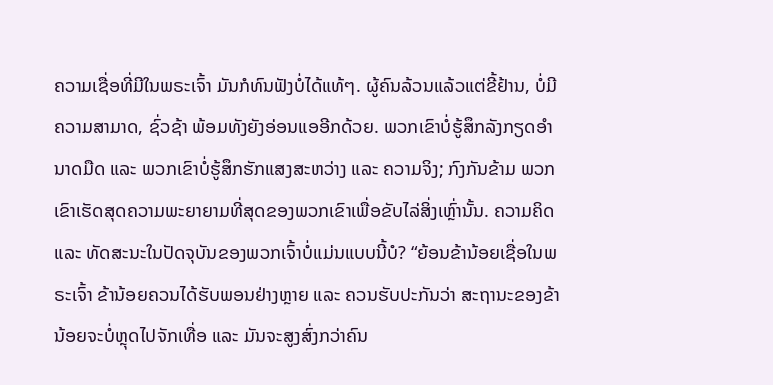ຄວາມເຊື່ອທີ່ມີໃນພຣະເຈົ້າ ມັນກໍທົນຟັງບໍ່ໄດ້ແທ້ໆ. ຜູ້ຄົນລ້ວນແລ້ວແຕ່ຂີ້ຢ້ານ, ບໍ່ມີຄວາມສາມາດ, ຊົ່ວຊ້າ ພ້ອມທັງຍັງອ່ອນແອອີກດ້ວຍ. ພວກເຂົາບໍ່ຮູ້ສຶກລັງກຽດອຳນາດມືດ ແລະ ພວກເຂົາບໍ່ຮູ້ສຶກຮັກແສງສະຫວ່າງ ແລະ ຄວາມຈິງ; ກົງກັນຂ້າມ ພວກເຂົາເຮັດສຸດຄວາມພະຍາຍາມທີ່ສຸດຂອງພວກເຂົາເພື່ອຂັບໄລ່ສິ່ງເຫຼົ່ານັ້ນ. ຄວາມຄິດ ແລະ ທັດສະນະໃນປັດຈຸບັນຂອງພວກເຈົ້າບໍ່ແມ່ນແບບນີ້ບໍ? “ຍ້ອນຂ້ານ້ອຍເຊື່ອໃນພຣະເຈົ້າ ຂ້ານ້ອຍຄວນໄດ້ຮັບພອນຢ່າງຫຼາຍ ແລະ ຄວນຮັບປະກັນວ່າ ສະຖານະຂອງຂ້ານ້ອຍຈະບໍ່ຫຼຸດໄປຈັກເທື່ອ ແລະ ມັນຈະສູງສົ່ງກວ່າຄົນ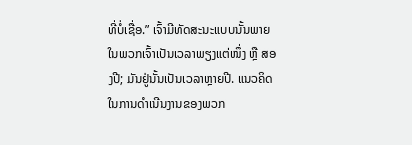ທີ່ບໍ່ເຊື່ອ.” ເຈົ້າມີທັດສະນະແບບນັ້ນພາຍໃນພວກເຈົ້າເປັນເວລາພຽງແຕ່ໜຶ່ງ ຫຼື ສອງປີ; ມັນຢູ່ນັ້ນເປັນເວລາຫຼາຍປີ. ແນວຄິດໃນການດຳເນີນງານຂອງພວກ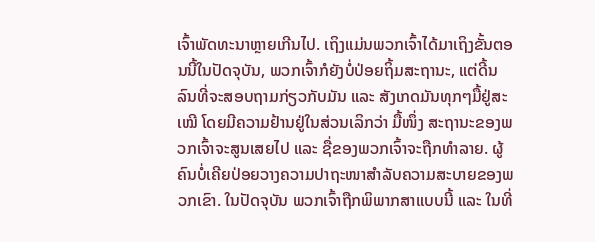ເຈົ້າພັດທະນາຫຼາຍເກີນໄປ. ເຖິງແມ່ນພວກເຈົ້າໄດ້ມາເຖິງຂັ້ນຕອນນີ້ໃນປັດຈຸບັນ, ພວກເຈົ້າກໍຍັງບໍ່ປ່ອຍຖິ້ມສະຖານະ, ແຕ່ດີ້ນລົນທີ່ຈະສອບຖາມກ່ຽວກັບມັນ ແລະ ສັງເກດມັນທຸກໆມື້ຢູ່ສະເໝີ ໂດຍມີຄວາມຢ້ານຢູ່ໃນສ່ວນເລິກວ່າ ມື້ໜຶ່ງ ສະຖານະຂອງພວກເຈົ້າຈະສູນເສຍໄປ ແລະ ຊື່ຂອງພວກເຈົ້າຈະຖືກທຳລາຍ. ຜູ້ຄົນບໍ່ເຄີຍປ່ອຍວາງຄວາມປາຖະໜາສຳລັບຄວາມສະບາຍຂອງພວກເຂົາ. ໃນປັດຈຸບັນ ພວກເຈົ້າຖືກພິພາກສາແບບນີ້ ແລະ ໃນທີ່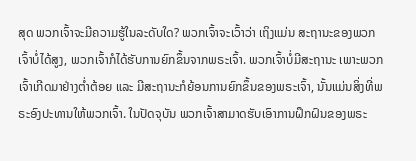ສຸດ ພວກເຈົ້າຈະມີຄວາມຮູ້ໃນລະດັບໃດ? ພວກເຈົ້າຈະເວົ້າວ່າ ເຖິງແມ່ນ ສະຖານະຂອງພວກເຈົ້າບໍ່ໄດ້ສູງ, ພວກເຈົ້າກໍໄດ້ຮັບການຍົກຂຶ້ນຈາກພຣະເຈົ້າ. ພວກເຈົ້າບໍ່ມີສະຖານະ ເພາະພວກເຈົ້າເກີດມາຢ່າງຕໍ່າຕ້ອຍ ແລະ ມີສະຖານະກໍຍ້ອນການຍົກຂຶ້ນຂອງພຣະເຈົ້າ, ນັ້ນແມ່ນສິ່ງທີ່ພຣະອົງປະທານໃຫ້ພວກເຈົ້າ. ໃນປັດຈຸບັນ ພວກເຈົ້າສາມາດຮັບເອົາການຝຶກຝົນຂອງພຣະ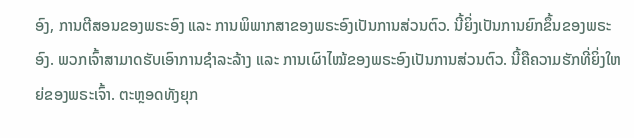ອົງ, ການຕີສອນຂອງພຣະອົງ ແລະ ການພິພາກສາຂອງພຣະອົງເປັນການສ່ວນຕົວ. ນີ້ຍິ່ງເປັນການຍົກຂຶ້ນຂອງພຣະອົງ. ພວກເຈົ້າສາມາດຮັບເອົາການຊໍາລະລ້າງ ແລະ ການເຜົາໄໝ້ຂອງພຣະອົງເປັນການສ່ວນຕົວ. ນີ້ຄືຄວາມຮັກທີ່ຍິ່ງໃຫຍ່ຂອງພຣະເຈົ້າ. ຕະຫຼອດທັງຍຸກ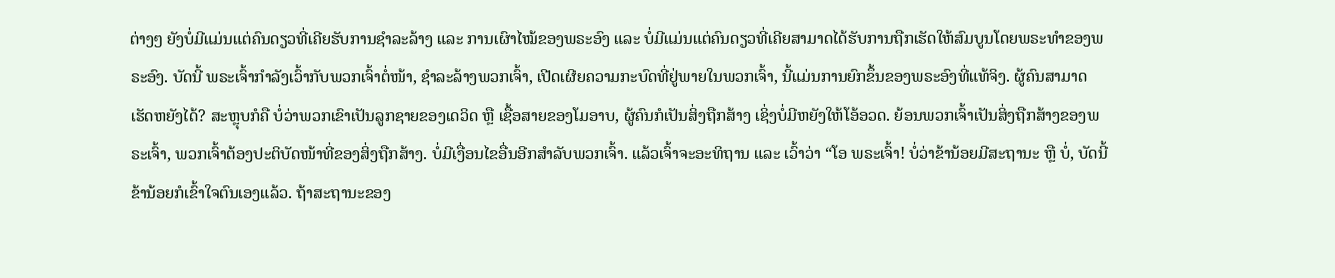ຕ່າງໆ ຍັງບໍ່ມີແມ່ນແຕ່ຄົນດຽວທີ່ເຄີຍຮັບການຊໍາລະລ້າງ ແລະ ການເຜົາໄໝ້ຂອງພຣະອົງ ແລະ ບໍ່ມີແມ່ນແຕ່ຄົນດຽວທີ່ເຄີຍສາມາດໄດ້ຮັບການຖືກເຮັດໃຫ້ສົມບູນໂດຍພຣະທຳຂອງພຣະອົງ. ບັດນີ້ ພຣະເຈົ້າກຳລັງເວົ້າກັບພວກເຈົ້າຕໍ່ໜ້າ, ຊໍາລະລ້າງພວກເຈົ້າ, ເປີດເຜີຍຄວາມກະບົດທີ່ຢູ່ພາຍໃນພວກເຈົ້າ, ນີ້ແມ່ນການຍົກຂຶ້ນຂອງພຣະອົງທີ່ແທ້ຈິງ. ຜູ້ຄົນສາມາດເຮັດຫຍັງໄດ້? ສະຫຼຸບກໍຄື ບໍ່ວ່າພວກເຂົາເປັນລູກຊາຍຂອງເດວິດ ຫຼື ເຊື້ອສາຍຂອງໂມອາບ, ຜູ້ຄົນກໍເປັນສິ່ງຖືກສ້າງ ເຊິ່ງບໍ່ມີຫຍັງໃຫ້ໂອ້ອວດ. ຍ້ອນພວກເຈົ້າເປັນສິ່ງຖືກສ້າງຂອງພຣະເຈົ້າ, ພວກເຈົ້າຕ້ອງປະຕິບັດໜ້າທີ່ຂອງສິ່ງຖືກສ້າງ. ບໍ່ມີເງື່ອນໄຂອື່ນອີກສຳລັບພວກເຈົ້າ. ແລ້ວເຈົ້າຈະອະທິຖານ ແລະ ເວົ້າວ່າ “ໂອ ພຣະເຈົ້າ! ບໍ່ວ່າຂ້ານ້ອຍມີສະຖານະ ຫຼື ບໍ່, ບັດນີ້ ຂ້ານ້ອຍກໍເຂົ້າໃຈຕົນເອງແລ້ວ. ຖ້າສະຖານະຂອງ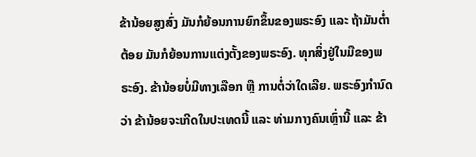ຂ້ານ້ອຍສູງສົ່ງ ມັນກໍຍ້ອນການຍົກຂຶ້ນຂອງພຣະອົງ ແລະ ຖ້າມັນຕໍ່າຕ້ອຍ ມັນກໍຍ້ອນການແຕ່ງຕັ້ງຂອງພຣະອົງ. ທຸກສິ່ງຢູ່ໃນມືຂອງພຣະອົງ. ຂ້ານ້ອຍບໍ່ມີທາງເລືອກ ຫຼື ການຕໍ່ວ່າໃດເລີຍ. ພຣະອົງກຳນົດວ່າ ຂ້ານ້ອຍຈະເກີດໃນປະເທດນີ້ ແລະ ທ່າມກາງຄົນເຫຼົ່ານີ້ ແລະ ຂ້າ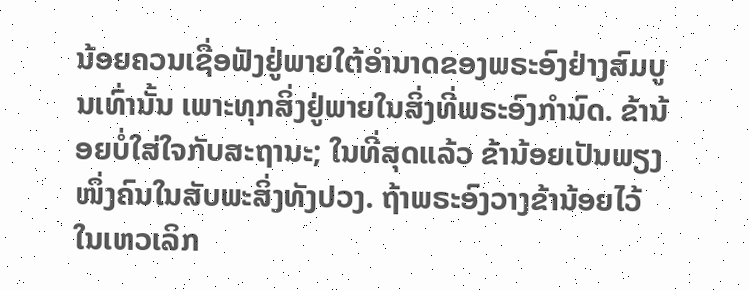ນ້ອຍຄວນເຊື່ອຟັງຢູ່ພາຍໃຕ້ອຳນາດຂອງພຣະອົງຢ່າງສົມບູນເທົ່ານັ້ນ ເພາະທຸກສິ່ງຢູ່ພາຍໃນສິ່ງທີ່ພຣະອົງກຳນົດ. ຂ້ານ້ອຍບໍ່ໃສ່ໃຈກັບສະຖານະ; ໃນທີ່ສຸດແລ້ວ ຂ້ານ້ອຍເປັນພຽງໜຶ່ງຄົນໃນສັບພະສິ່ງທັງປວງ. ຖ້າພຣະອົງວາງຂ້ານ້ອຍໄວ້ໃນເຫວເລິກ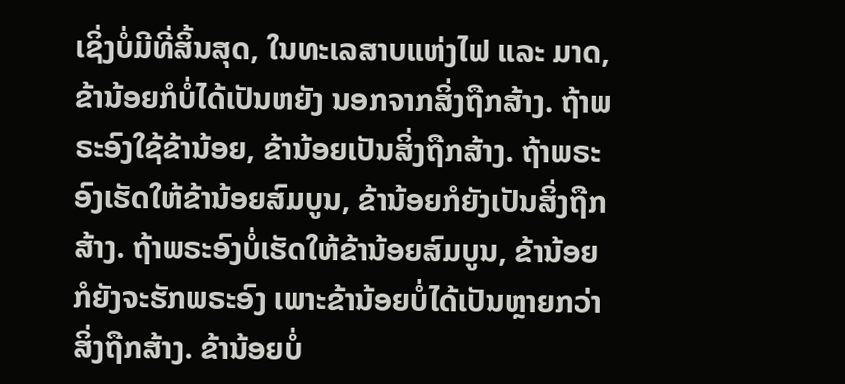ເຊິ່ງບໍ່ມີທີ່ສິ້ນສຸດ, ໃນທະເລສາບແຫ່ງໄຟ ແລະ ມາດ, ຂ້ານ້ອຍກໍບໍ່ໄດ້ເປັນຫຍັງ ນອກຈາກສິ່ງຖືກສ້າງ. ຖ້າພຣະອົງໃຊ້ຂ້ານ້ອຍ, ຂ້ານ້ອຍເປັນສິ່ງຖືກສ້າງ. ຖ້າພຣະອົງເຮັດໃຫ້ຂ້ານ້ອຍສົມບູນ, ຂ້ານ້ອຍກໍຍັງເປັນສິ່ງຖືກສ້າງ. ຖ້າພຣະອົງບໍ່ເຮັດໃຫ້ຂ້ານ້ອຍສົມບູນ, ຂ້ານ້ອຍກໍຍັງຈະຮັກພຣະອົງ ເພາະຂ້ານ້ອຍບໍ່ໄດ້ເປັນຫຼາຍກວ່າສິ່ງຖືກສ້າງ. ຂ້ານ້ອຍບໍ່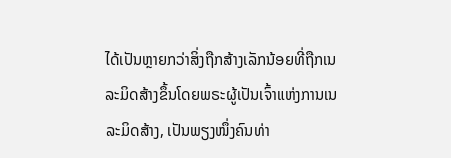ໄດ້ເປັນຫຼາຍກວ່າສິ່ງຖືກສ້າງເລັກນ້ອຍທີ່ຖືກເນລະມິດສ້າງຂຶ້ນໂດຍພຣະຜູ້ເປັນເຈົ້າແຫ່ງການເນລະມິດສ້າງ, ເປັນພຽງໜຶ່ງຄົນທ່າ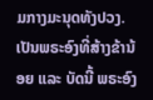ມກາງມະນຸດທັງປວງ. ເປັນພຣະອົງທີ່ສ້າງຂ້ານ້ອຍ ແລະ ບັດນີ້ ພຣະອົງ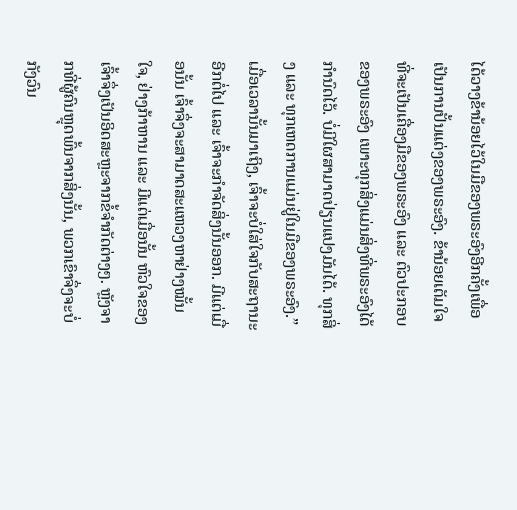ໄດ້ວາງຂ້ານ້ອຍໄວ້ໃນມືຂອງພຣະອົງອີກຄັ້ງເພື່ອເປັນການປັ້ນແຕ່ງຂອງພຣະອົງ. ຂ້ານ້ອຍເຕັມໃຈທີ່ຈະເປັນເຄື່ອງມືຂອງພຣະອົງ ແລະ ຕົວປະກອບຂອງພຣະອົງ ເພາະທຸກສິ່ງແມ່ນສິ່ງທີ່ພຣະອົງໄດ້ກຳນົດໄວ້. ບໍ່ມີໃຜສາມາດປ່ຽນແປງມັນໄດ້. ທຸກສິ່ງ ແລະ ທຸກເຫດການແມ່ນຢູ່ໃນມືຂອງພຣະອົງ.” ເມື່ອເວລານັ້ນມາເຖິງ, ເຈົ້າຈະບໍ່ໃສ່ໃຈກັບສະຖານະອີກຕໍ່ໄປ ແລະ ເຈົ້າຈະກຳຈັດສິ່ງນັ້ນອອກ. ມີແຕ່ເມື່ອນັ້ນ ເຈົ້າຈຶ່ງຈະສາມາດສະແຫວງຫາຢ່າງໝັ້ນໃຈ, ຢ່າງກ້າຫານ ແລະ ມີແຕ່ເມື່ອນັ້ນ ຫົວໃຈຂອງເຈົ້າຈຶ່ງເປັນອິດສະຫຼະຈາກຂໍ້ຈຳກັດຕ່າງໆ. ຫຼັງຈາກທີ່ຜູ້ຄົນຫຼຸດພົ້ນຈາກສິ່ງນັ້ນ, ພວກເຂົາຈຶ່ງຈະບໍ່ກັງວົນ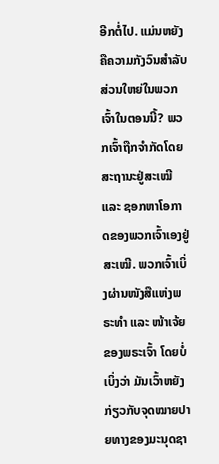ອີກຕໍ່ໄປ. ແມ່ນຫຍັງຄືຄວາມກັງວົນສຳລັບສ່ວນໃຫຍ່ໃນພວກເຈົ້າໃນຕອນນີ້? ພວກເຈົ້າຖືກຈຳກັດໂດຍສະຖານະຢູ່ສະເໝີ ແລະ ຊອກຫາໂອກາດຂອງພວກເຈົ້າເອງຢູ່ສະເໝີ. ພວກເຈົ້າເບິ່ງຜ່ານໜັງສືແຫ່ງພຣະທຳ ແລະ ໜ້າເຈ້ຍຂອງພຣະເຈົ້າ ໂດຍບໍ່ເບິ່ງວ່າ ມັນເວົ້າຫຍັງກ່ຽວກັບຈຸດໝາຍປາຍທາງຂອງມະນຸດຊາ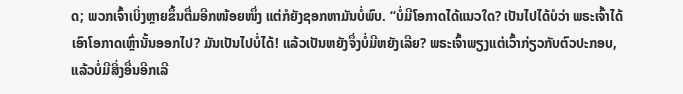ດ; ພວກເຈົ້າເບິ່ງຫຼາຍຂຶ້ນຕື່ມອີກໜ້ອຍໜຶ່ງ ແຕ່ກໍຍັງຊອກຫາມັນບໍ່ພົບ. “ບໍ່ມີໂອກາດໄດ້ແນວໃດ? ເປັນໄປໄດ້ບໍວ່າ ພຣະເຈົ້າໄດ້ເອົາໂອກາດເຫຼົ່ານັ້ນອອກໄປ? ມັນເປັນໄປບໍ່ໄດ້! ແລ້ວເປັນຫຍັງຈຶ່ງບໍ່ມີຫຍັງເລີຍ? ພຣະເຈົ້າພຽງແຕ່ເວົ້າກ່ຽວກັບຕົວປະກອບ, ແລ້ວບໍ່ມີສິ່ງອື່ນອີກເລີ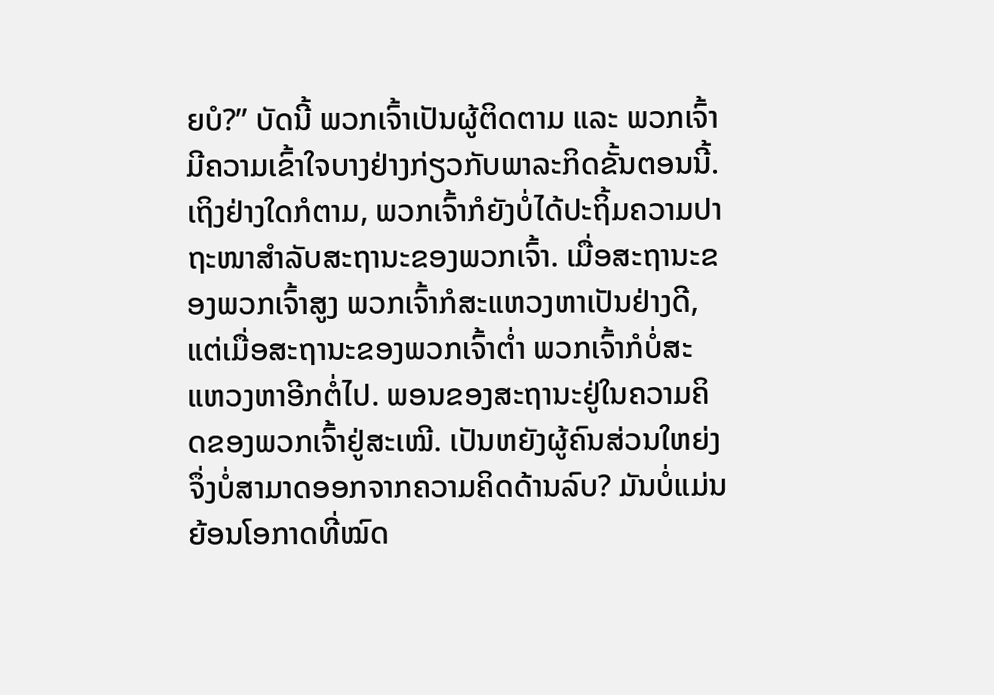ຍບໍ?” ບັດນີ້ ພວກເຈົ້າເປັນຜູ້ຕິດຕາມ ແລະ ພວກເຈົ້າມີຄວາມເຂົ້າໃຈບາງຢ່າງກ່ຽວກັບພາລະກິດຂັ້ນຕອນນີ້. ເຖິງຢ່າງໃດກໍຕາມ, ພວກເຈົ້າກໍຍັງບໍ່ໄດ້ປະຖິ້ມຄວາມປາຖະໜາສຳລັບສະຖານະຂອງພວກເຈົ້າ. ເມື່ອສະຖານະຂອງພວກເຈົ້າສູງ ພວກເຈົ້າກໍສະແຫວງຫາເປັນຢ່າງດີ, ແຕ່ເມື່ອສະຖານະຂອງພວກເຈົ້າຕໍ່າ ພວກເຈົ້າກໍບໍ່ສະແຫວງຫາອີກຕໍ່ໄປ. ພອນຂອງສະຖານະຢູ່ໃນຄວາມຄິດຂອງພວກເຈົ້າຢູ່ສະເໝີ. ເປັນຫຍັງຜູ້ຄົນສ່ວນໃຫຍ່ງຈຶ່ງບໍ່ສາມາດອອກຈາກຄວາມຄິດດ້ານລົບ? ມັນບໍ່ແມ່ນຍ້ອນໂອກາດທີ່ໝົດ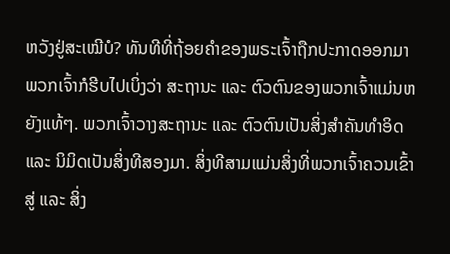ຫວັງຢູ່ສະເໝີບໍ? ທັນທີທີ່ຖ້ອຍຄຳຂອງພຣະເຈົ້າຖືກປະກາດອອກມາ ພວກເຈົ້າກໍຮີບໄປເບິ່ງວ່າ ສະຖານະ ແລະ ຕົວຕົນຂອງພວກເຈົ້າແມ່ນຫຍັງແທ້ໆ. ພວກເຈົ້າວາງສະຖານະ ແລະ ຕົວຕົນເປັນສິ່ງສຳຄັນທຳອິດ ແລະ ນິມິດເປັນສິ່ງທີສອງມາ. ສິ່ງທີສາມແມ່ນສິ່ງທີ່ພວກເຈົ້າຄວນເຂົ້າສູ່ ແລະ ສິ່ງ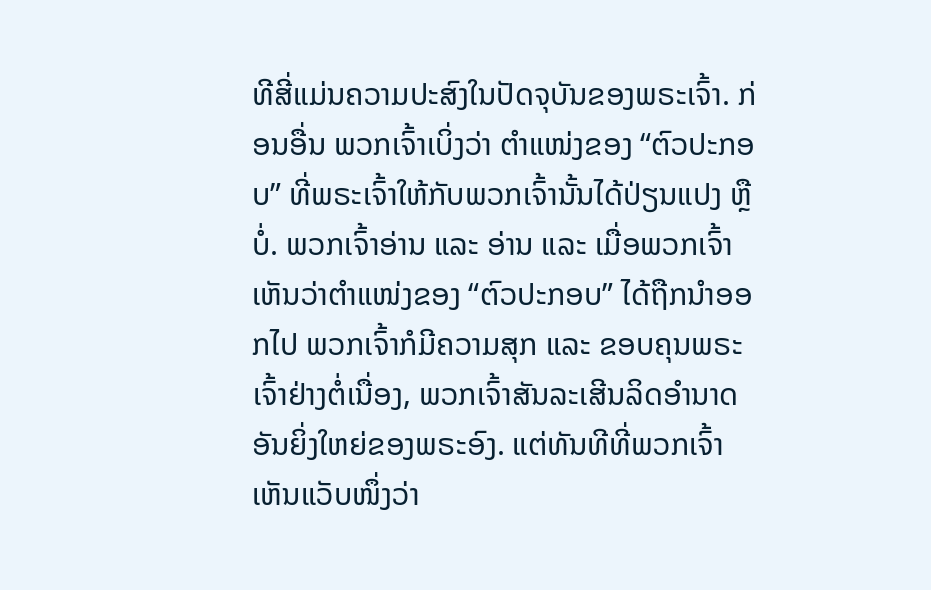ທີສີ່ແມ່ນຄວາມປະສົງໃນປັດຈຸບັນຂອງພຣະເຈົ້າ. ກ່ອນອື່ນ ພວກເຈົ້າເບິ່ງວ່າ ຕໍາແໜ່ງຂອງ “ຕົວປະກອບ” ທີ່ພຣະເຈົ້າໃຫ້ກັບພວກເຈົ້ານັ້ນໄດ້ປ່ຽນແປງ ຫຼື ບໍ່. ພວກເຈົ້າອ່ານ ແລະ ອ່ານ ແລະ ເມື່ອພວກເຈົ້າເຫັນວ່າຕໍາແໜ່ງຂອງ “ຕົວປະກອບ” ໄດ້ຖືກນໍາອອກໄປ ພວກເຈົ້າກໍມີຄວາມສຸກ ແລະ ຂອບຄຸນພຣະເຈົ້າຢ່າງຕໍ່ເນື່ອງ, ພວກເຈົ້າສັນລະເສີນລິດອຳນາດອັນຍິ່ງໃຫຍ່ຂອງພຣະອົງ. ແຕ່ທັນທີທີ່ພວກເຈົ້າເຫັນແວັບໜຶ່ງວ່າ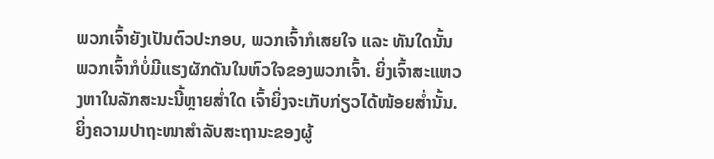ພວກເຈົ້າຍັງເປັນຕົວປະກອບ, ພວກເຈົ້າກໍເສຍໃຈ ແລະ ທັນໃດນັ້ນ ພວກເຈົ້າກໍບໍ່ມີແຮງຜັກດັນໃນຫົວໃຈຂອງພວກເຈົ້າ. ຍິ່ງເຈົ້າສະແຫວງຫາໃນລັກສະນະນີ້ຫຼາຍສໍ່າໃດ ເຈົ້າຍິ່ງຈະເກັບກ່ຽວໄດ້ໜ້ອຍສໍ່ານັ້ນ. ຍິ່ງຄວາມປາຖະໜາສຳລັບສະຖານະຂອງຜູ້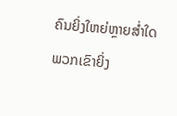ຄົນຍິ່ງໃຫຍ່ຫຼາຍສໍ່າໃດ ພວກເຂົາຍິ່ງ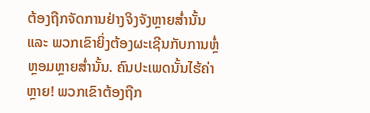ຕ້ອງຖືກຈັດການຢ່າງຈິງຈັງຫຼາຍສໍ່ານັ້ນ ແລະ ພວກເຂົາຍິ່ງຕ້ອງຜະເຊີນກັບການຫຼໍ່ຫຼອມຫຼາຍສໍ່ານັ້ນ. ຄົນປະເພດນັ້ນໄຮ້ຄ່າຫຼາຍ! ພວກເຂົາຕ້ອງຖືກ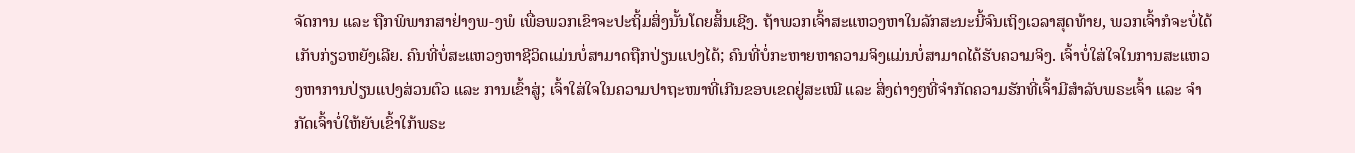ຈັດການ ແລະ ຖືກພິພາກສາຢ່າງພ-ງພໍ ເພື່ອພວກເຂົາຈະປະຖິ້ມສິ່ງນັ້ນໂດຍສິ້ນເຊີງ. ຖ້າພວກເຈົ້າສະແຫວງຫາໃນລັກສະນະນີ້ຈົນເຖິງເວລາສຸດທ້າຍ, ພວກເຈົ້າກໍຈະບໍ່ໄດ້ເກັບກ່ຽວຫຍັງເລີຍ. ຄົນທີ່ບໍ່ສະແຫວງຫາຊີວິດແມ່ນບໍ່ສາມາດຖືກປ່ຽນແປງໄດ້; ຄົນທີ່ບໍ່ກະຫາຍຫາຄວາມຈິງແມ່ນບໍ່ສາມາດໄດ້ຮັບຄວາມຈິງ. ເຈົ້າບໍ່ໃສ່ໃຈໃນການສະແຫວງຫາການປ່ຽນແປງສ່ວນຕົວ ແລະ ການເຂົ້າສູ່; ເຈົ້າໃສ່ໃຈໃນຄວາມປາຖະໜາທີ່ເກີນຂອບເຂດຢູ່ສະເໝີ ແລະ ສິ່ງຕ່າງໆທີ່ຈຳກັດຄວາມຮັກທີ່ເຈົ້າມີສຳລັບພຣະເຈົ້າ ແລະ ຈຳກັດເຈົ້າບໍ່ໃຫ້ຍັບເຂົ້າໃກ້ພຣະ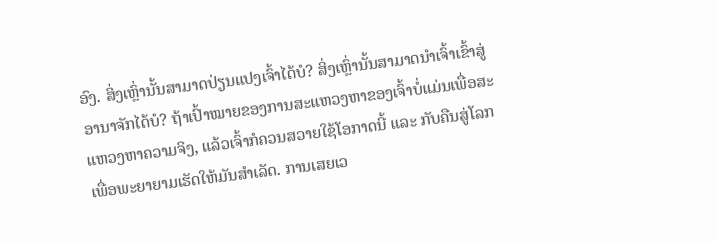ອົງ. ສິ່ງເຫຼົ່ານັ້ນສາມາດປ່ຽນແປງເຈົ້າໄດ້ບໍ? ສິ່ງເຫຼົ່ານັ້ນສາມາດນໍາເຈົ້າເຂົ້າສູ່ອານາຈັກໄດ້ບໍ? ຖ້າເປົ້າໝາຍຂອງການສະແຫວງຫາຂອງເຈົ້າບໍ່ແມ່ນເພື່ອສະແຫວງຫາຄວາມຈິງ, ແລ້ວເຈົ້າກໍຄວນສວາຍໃຊ້ໂອກາດນີ້ ແລະ ກັບຄືນສູ່ໂລກເພື່ອພະຍາຍາມເຮັດໃຫ້ມັນສຳເລັດ. ການເສຍເວ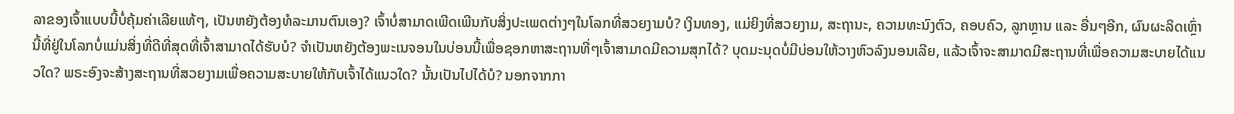ລາຂອງເຈົ້າແບບນີ້ບໍ່ຄຸ້ມຄ່າເລີຍແທ້ໆ, ເປັນຫຍັງຕ້ອງທໍລະມານຕົນເອງ? ເຈົ້າບໍ່ສາມາດເພີດເພີນກັບສິ່ງປະເພດຕ່າງໆໃນໂລກທີ່ສວຍງາມບໍ? ເງິນທອງ, ແມ່ຍິງທີ່ສວຍງາມ, ສະຖານະ, ຄວາມທະນົງຕົວ, ຄອບຄົວ, ລູກຫຼານ ແລະ ອື່ນໆອີກ, ຜົນຜະລິດເຫຼົ່ານີ້ທີ່ຢູ່ໃນໂລກບໍ່ແມ່ນສິ່ງທີ່ດີທີ່ສຸດທີ່ເຈົ້າສາມາດໄດ້ຮັບບໍ? ຈຳເປັນຫຍັງຕ້ອງພະເນຈອນໃນບ່ອນນີ້ເພື່ອຊອກຫາສະຖານທີ່ໆເຈົ້າສາມາດມີຄວາມສຸກໄດ້? ບຸດມະນຸດບໍ່ມີບ່ອນໃຫ້ວາງຫົວລົງນອນເລີຍ, ແລ້ວເຈົ້າຈະສາມາດມີສະຖານທີ່ເພື່ອຄວາມສະບາຍໄດ້ແນວໃດ? ພຣະອົງຈະສ້າງສະຖານທີ່ສວຍງາມເພື່ອຄວາມສະບາຍໃຫ້ກັບເຈົ້າໄດ້ແນວໃດ? ນັ້ນເປັນໄປໄດ້ບໍ? ນອກຈາກກາ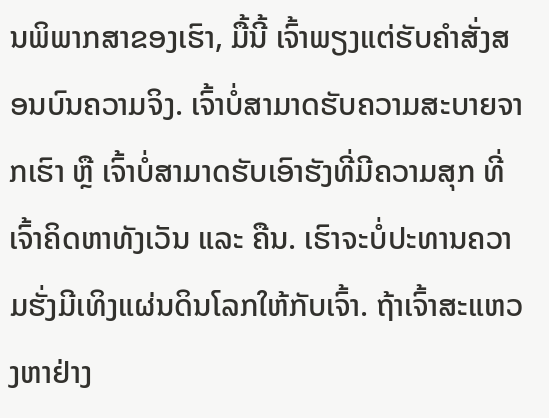ນພິພາກສາຂອງເຮົາ, ມື້ນີ້ ເຈົ້າພຽງແຕ່ຮັບຄຳສັ່ງສອນບົນຄວາມຈິງ. ເຈົ້າບໍ່ສາມາດຮັບຄວາມສະບາຍຈາກເຮົາ ຫຼື ເຈົ້າບໍ່ສາມາດຮັບເອົາຮັງທີ່ມີຄວາມສຸກ ທີ່ເຈົ້າຄິດຫາທັງເວັນ ແລະ ຄືນ. ເຮົາຈະບໍ່ປະທານຄວາມຮັ່ງມີເທິງແຜ່ນດິນໂລກໃຫ້ກັບເຈົ້າ. ຖ້າເຈົ້າສະແຫວງຫາຢ່າງ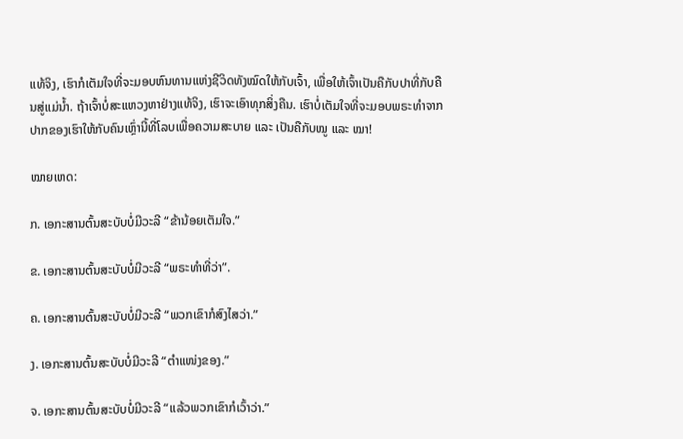ແທ້ຈິງ, ເຮົາກໍເຕັມໃຈທີ່ຈະມອບຫົນທານແຫ່ງຊີວິດທັງໝົດໃຫ້ກັບເຈົ້າ, ເພື່ອໃຫ້ເຈົ້າເປັນຄືກັບປາທີ່ກັບຄືນສູ່ແມ່ນໍ້າ. ຖ້າເຈົ້າບໍ່ສະແຫວງຫາຢ່າງແທ້ຈິງ, ເຮົາຈະເອົາທຸກສິ່ງຄືນ. ເຮົາບໍ່ເຕັມໃຈທີ່ຈະມອບພຣະທຳຈາກປາກຂອງເຮົາໃຫ້ກັບຄົນເຫຼົ່ານີ້ທີ່ໂລບເພື່ອຄວາມສະບາຍ ແລະ ເປັນຄືກັບໝູ ແລະ ໝາ!

ໝາຍເຫດ:

ກ. ເອກະສານຕົ້ນສະບັບບໍ່ມີວະລີ “ຂ້ານ້ອຍເຕັມໃຈ.”

ຂ. ເອກະສານຕົ້ນສະບັບບໍ່ມີວະລີ “ພຣະທຳທີ່ວ່າ”.

ຄ. ເອກະສານຕົ້ນສະບັບບໍ່ມີວະລີ “ພວກເຂົາກໍສົງໄສວ່າ.”

ງ. ເອກະສານຕົ້ນສະບັບບໍ່ມີວະລີ “ຕໍາແໜ່ງຂອງ.”

ຈ. ເອກະສານຕົ້ນສະບັບບໍ່ມີວະລີ “ແລ້ວພວກເຂົາກໍເວົ້າວ່າ.”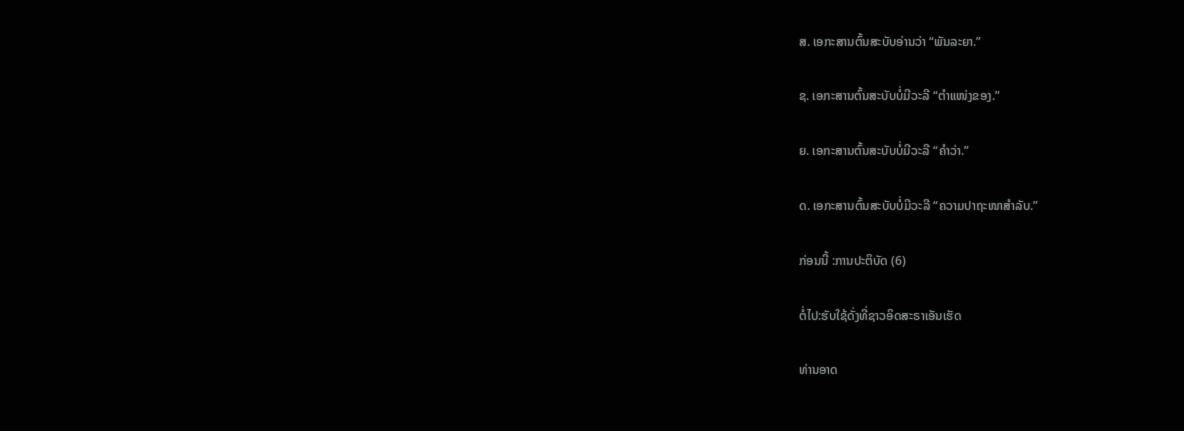ສ. ເອກະສານຕົ້ນສະບັບອ່ານວ່າ “ພັນລະຍາ.”

ຊ. ເອກະສານຕົ້ນສະບັບບໍ່ມີວະລີ “ຕໍາແໜ່ງຂອງ.”

ຍ. ເອກະສານຕົ້ນສະບັບບໍ່ມີວະລີ “ຄຳວ່າ.”

ດ. ເອກະສານຕົ້ນສະບັບບໍ່ມີວະລີ “ຄວາມປາຖະໜາສຳລັບ.”

ກ່ອນນີ້ :ການປະຕິບັດ (6)

ຕໍ່ໄປ:ຮັບໃຊ້ດັ່ງທີ່ຊາວອິດສະຣາເອັນເຮັດ

ທ່ານອາດ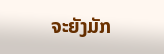ຈະຍັງມັກ